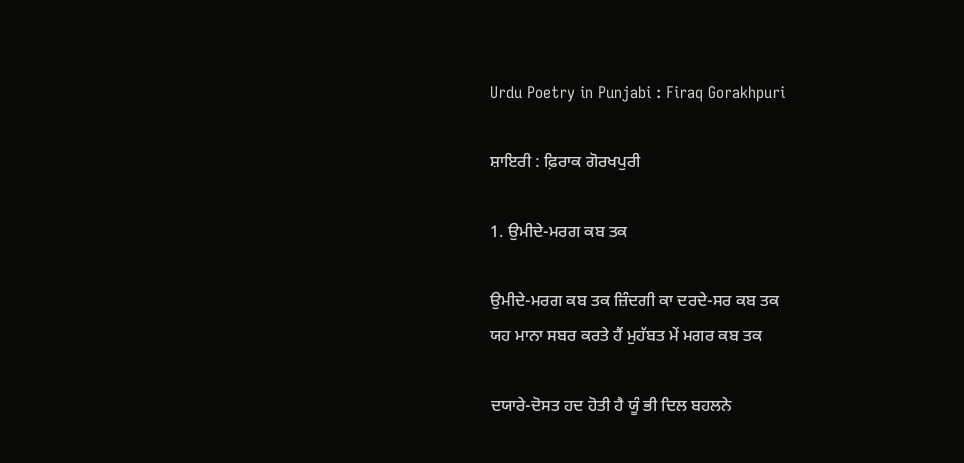Urdu Poetry in Punjabi : Firaq Gorakhpuri

ਸ਼ਾਇਰੀ : ਫ਼ਿਰਾਕ ਗੋਰਖਪੁਰੀ

1. ਉਮੀਦੇ-ਮਰਗ ਕਬ ਤਕ

ਉਮੀਦੇ-ਮਰਗ ਕਬ ਤਕ ਜ਼ਿੰਦਗੀ ਕਾ ਦਰਦੇ-ਸਰ ਕਬ ਤਕ
ਯਹ ਮਾਨਾ ਸਬਰ ਕਰਤੇ ਹੈਂ ਮੁਹੱਬਤ ਮੇਂ ਮਗਰ ਕਬ ਤਕ

ਦਯਾਰੇ-ਦੋਸਤ ਹਦ ਹੋਤੀ ਹੈ ਯੂੰ ਭੀ ਦਿਲ ਬਹਲਨੇ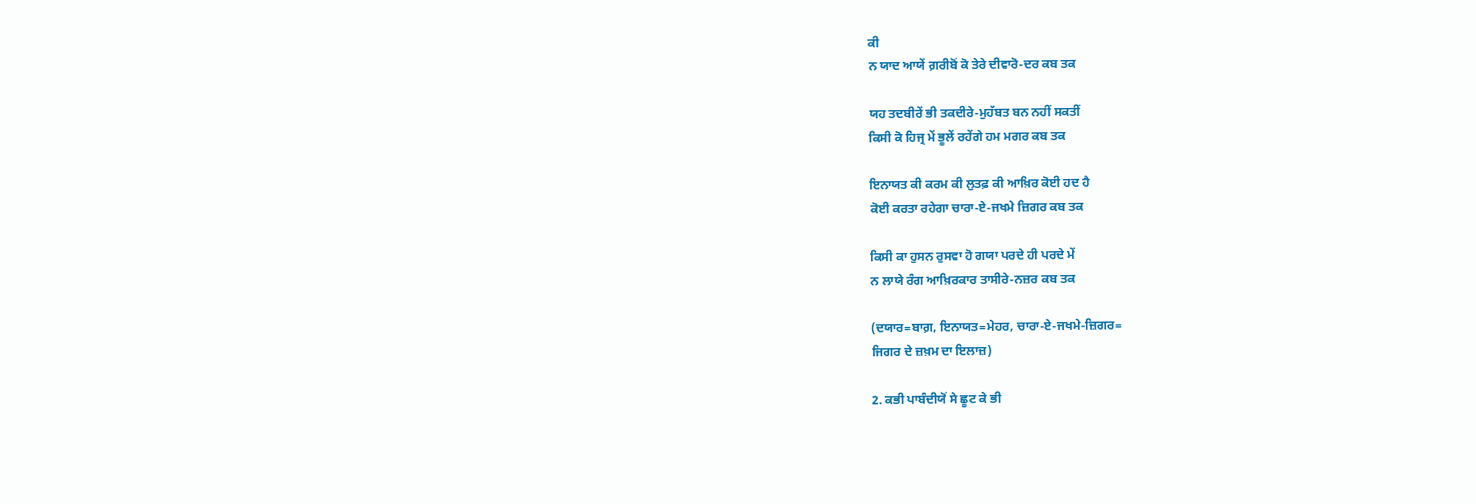ਕੀ
ਨ ਯਾਦ ਆਯੇਂ ਗ਼ਰੀਬੋਂ ਕੋ ਤੇਰੇ ਦੀਵਾਰੋ-ਦਰ ਕਬ ਤਕ

ਯਹ ਤਦਬੀਰੇਂ ਭੀ ਤਕਦੀਰੇ-ਮੁਹੱਬਤ ਬਨ ਨਹੀਂ ਸਕਤੀਂ
ਕਿਸੀ ਕੋ ਹਿਜ੍ਰ ਮੇਂ ਭੂਲੇਂ ਰਹੇਂਗੇ ਹਮ ਮਗਰ ਕਬ ਤਕ

ਇਨਾਯਤ ਕੀ ਕਰਮ ਕੀ ਲੁਤਫ਼ ਕੀ ਆਖ਼ਿਰ ਕੋਈ ਹਦ ਹੈ
ਕੋਈ ਕਰਤਾ ਰਹੇਗਾ ਚਾਰਾ-ਏ-ਜਖਮੇ ਜ਼ਿਗਰ ਕਬ ਤਕ

ਕਿਸੀ ਕਾ ਹੁਸਨ ਰੁਸਵਾ ਹੋ ਗਯਾ ਪਰਦੇ ਹੀ ਪਰਦੇ ਮੇਂ
ਨ ਲਾਯੇ ਰੰਗ ਆਖ਼ਿਰਕਾਰ ਤਾਸੀਰੇ-ਨਜ਼ਰ ਕਬ ਤਕ

(ਦਯਾਰ=ਬਾਗ਼, ਇਨਾਯਤ=ਮੇਹਰ, ਚਾਰਾ-ਏ-ਜਖਮੇ-ਜ਼ਿਗਰ=
ਜਿਗਰ ਦੇ ਜ਼ਖ਼ਮ ਦਾ ਇਲਾਜ਼)

2. ਕਭੀ ਪਾਬੰਦੀਯੋਂ ਸੇ ਛੂਟ ਕੇ ਭੀ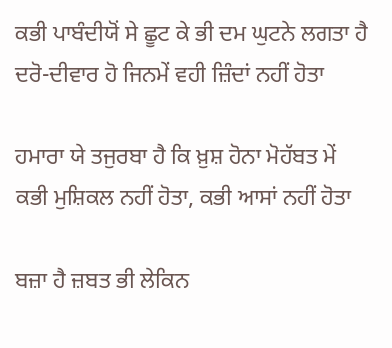ਕਭੀ ਪਾਬੰਦੀਯੋਂ ਸੇ ਛੂਟ ਕੇ ਭੀ ਦਮ ਘੁਟਨੇ ਲਗਤਾ ਹੈ
ਦਰੋ-ਦੀਵਾਰ ਹੋ ਜਿਨਮੇਂ ਵਹੀ ਜ਼ਿੰਦਾਂ ਨਹੀਂ ਹੋਤਾ

ਹਮਾਰਾ ਯੇ ਤਜੁਰਬਾ ਹੈ ਕਿ ਖ਼ੁਸ਼ ਹੋਨਾ ਮੋਹੱਬਤ ਮੇਂ
ਕਭੀ ਮੁਸ਼ਿਕਲ ਨਹੀਂ ਹੋਤਾ, ਕਭੀ ਆਸਾਂ ਨਹੀਂ ਹੋਤਾ

ਬਜ਼ਾ ਹੈ ਜ਼ਬਤ ਭੀ ਲੇਕਿਨ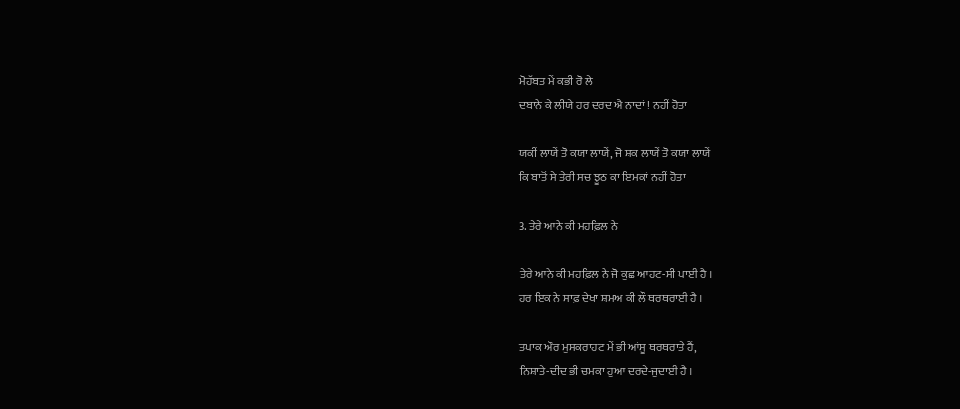ਮੋਹੱਬਤ ਮੇਂ ਕਭੀ ਰੋ ਲੇ
ਦਬਾਨੇ ਕੇ ਲੀਯੇ ਹਰ ਦਰਦ ਐ ਨਾਦਾਂ ! ਨਹੀਂ ਹੋਤਾ

ਯਕੀਂ ਲਾਯੇਂ ਤੋ ਕਯਾ ਲਾਯੇਂ, ਜੋ ਸ਼ਕ ਲਾਯੇਂ ਤੋ ਕਯਾ ਲਾਯੇਂ
ਕਿ ਬਾਤੋਂ ਸੇ ਤੇਰੀ ਸਚ ਝੂਠ ਕਾ ਇਮਕਾਂ ਨਹੀਂ ਹੋਤਾ

3. ਤੇਰੇ ਆਨੇ ਕੀ ਮਹਫ਼ਿਲ ਨੇ

ਤੇਰੇ ਆਨੇ ਕੀ ਮਹਫ਼ਿਲ ਨੇ ਜੋ ਕੁਛ ਆਹਟ-ਸੀ ਪਾਈ ਹੈ ।
ਹਰ ਇਕ ਨੇ ਸਾਫ਼ ਦੇਖਾ ਸ਼ਮਅ ਕੀ ਲੌ ਥਰਥਰਾਈ ਹੈ ।

ਤਪਾਕ ਔਰ ਮੁਸਕਰਾਹਟ ਮੇਂ ਭੀ ਆਂਸੂ ਥਰਥਰਾਤੇ ਹੈਂ,
ਨਿਸ਼ਾਤੇ-ਦੀਦ ਭੀ ਚਮਕਾ ਹੁਆ ਦਰਦੇ-ਜੁਦਾਈ ਹੈ ।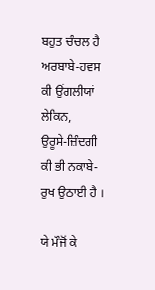ਬਹੁਤ ਚੰਚਲ ਹੈ ਅਰਬਾਬੇ-ਹਵਸ ਕੀ ਉਂਗਲੀਯਾਂ ਲੇਕਿਨ,
ਉਰੂਸੇ-ਜ਼ਿੰਦਗੀ ਕੀ ਭੀ ਨਕਾਬੇ-ਰੁਖ ਉਠਾਈ ਹੈ ।

ਯੇ ਮੌਜੋਂ ਕੇ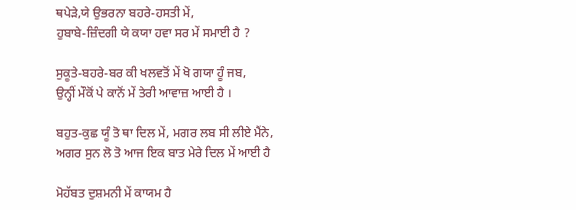ਥਪੇੜੇ,ਯੇ ਉਭਰਨਾ ਬਹਰੇ-ਹਸਤੀ ਮੇਂ,
ਹੁਬਾਬੇ-ਜ਼ਿੰਦਗੀ ਯੇ ਕਯਾ ਹਵਾ ਸਰ ਮੇਂ ਸਮਾਈ ਹੈ ?

ਸੁਕੂਤੇ-ਬਹਰੇ-ਬਰ ਕੀ ਖਲਵਤੋਂ ਮੇਂ ਖੋ ਗਯਾ ਹੂੰ ਜਬ,
ਉਨ੍ਹੀਂ ਮੌਕੋਂ ਪੇ ਕਾਨੋਂ ਮੇਂ ਤੇਰੀ ਆਵਾਜ਼ ਆਈ ਹੈ ।

ਬਹੁਤ-ਕੁਛ ਯੂੰ ਤੋ ਥਾ ਦਿਲ ਮੇਂ, ਮਗਰ ਲਬ ਸੀ ਲੀਏ ਮੈਂਨੇ,
ਅਗਰ ਸੁਨ ਲੋ ਤੋ ਆਜ ਇਕ ਬਾਤ ਮੇਰੇ ਦਿਲ ਮੇਂ ਆਈ ਹੈ

ਮੋਹੱਬਤ ਦੁਸ਼ਮਨੀ ਮੇਂ ਕਾਯਮ ਹੈ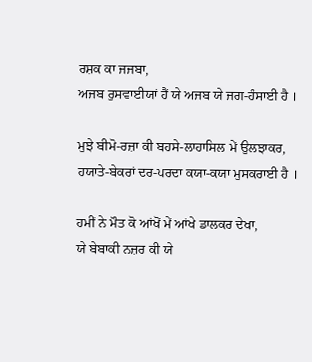ਰਸ਼ਕ ਕਾ ਜਜਬਾ,
ਅਜਬ ਰੁਸਵਾਈਯਾਂ ਹੈਂ ਯੇ ਅਜਬ ਯੇ ਜਗ-ਹੰਸਾਈ ਹੈ ।

ਮੁਝੇ ਬੀਮੋ-ਰਜ਼ਾ ਕੀ ਬਹਸੇ-ਲਾਹਾਸਿਲ ਮੇਂ ਉਲਝਾਕਰ,
ਹਯਾਤੇ-ਬੇਕਰਾਂ ਦਰ-ਪਰਦਾ ਕਯਾ-ਕਯਾ ਮੁਸਕਰਾਈ ਹੈ ।

ਹਮੀਂ ਨੇ ਮੌਤ ਕੋ ਆਂਖੋਂ ਮੇਂ ਆਂਖੇ ਡਾਲਕਰ ਦੇਖਾ,
ਯੇ ਬੇਬਾਕੀ ਨਜ਼ਰ ਕੀ ਯੇ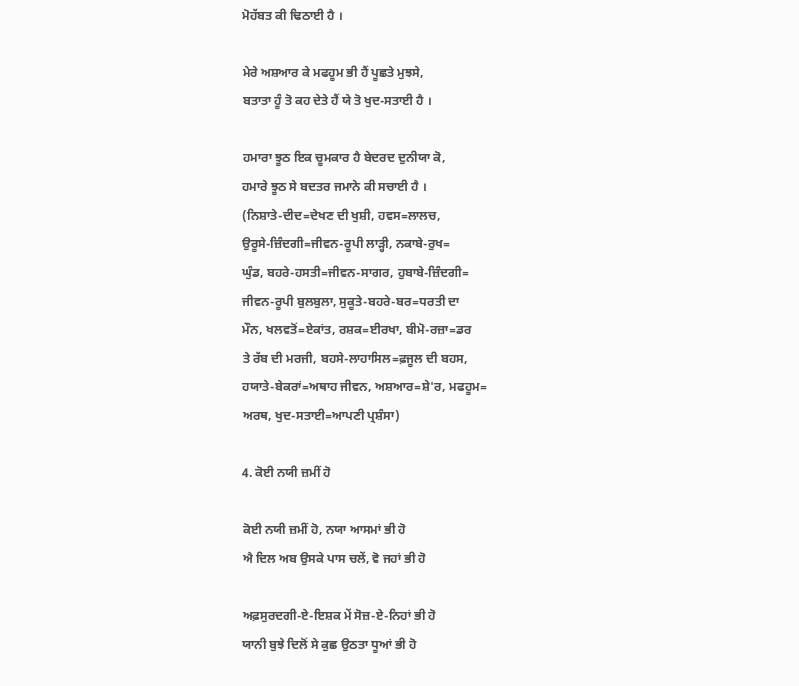ਮੋਹੱਬਤ ਕੀ ਢਿਠਾਈ ਹੈ ।

ਮੇਰੇ ਅਸ਼ਆਰ ਕੇ ਮਫਹੂਮ ਭੀ ਹੈਂ ਪੂਛਤੇ ਮੁਝਸੇ,
ਬਤਾਤਾ ਹੂੰ ਤੋ ਕਹ ਦੇਤੇ ਹੈਂ ਯੇ ਤੋ ਖੁਦ-ਸਤਾਈ ਹੈ ।

ਹਮਾਰਾ ਝੂਠ ਇਕ ਚੂਮਕਾਰ ਹੈ ਬੇਦਰਦ ਦੁਨੀਯਾ ਕੋ,
ਹਮਾਰੇ ਝੂਠ ਸੇ ਬਦਤਰ ਜਮਾਨੇ ਕੀ ਸਚਾਈ ਹੈ ।
(ਨਿਸ਼ਾਤੇ-ਦੀਦ=ਦੇਖਣ ਦੀ ਖੁਸ਼ੀ, ਹਵਸ=ਲਾਲਚ,
ਉਰੂਸੇ-ਜ਼ਿੰਦਗੀ=ਜੀਵਨ-ਰੂਪੀ ਲਾੜ੍ਹੀ, ਨਕਾਬੇ-ਰੁਖ=
ਘੁੰਡ, ਬਹਰੇ-ਹਸਤੀ=ਜੀਵਨ-ਸਾਗਰ, ਹੁਬਾਬੇ-ਜ਼ਿੰਦਗੀ=
ਜੀਵਨ-ਰੂਪੀ ਬੁਲਬੁਲਾ, ਸੁਕੂਤੇ-ਬਹਰੇ-ਬਰ=ਧਰਤੀ ਦਾ
ਮੌਨ, ਖਲਵਤੋਂ=ਏਕਾਂਤ, ਰਸ਼ਕ=ਈਰਖਾ, ਬੀਮੋ-ਰਜ਼ਾ=ਡਰ
ਤੇ ਰੱਬ ਦੀ ਮਰਜੀ, ਬਹਸੇ-ਲਾਹਾਸਿਲ=ਫ਼ਜੂਲ ਦੀ ਬਹਸ,
ਹਯਾਤੇ-ਬੇਕਰਾਂ=ਅਥਾਹ ਜੀਵਨ, ਅਸ਼ਆਰ=ਸ਼ੇ'ਰ, ਮਫਹੂਮ=
ਅਰਥ, ਖੁਦ-ਸਤਾਈ=ਆਪਣੀ ਪ੍ਰਸ਼ੰਸਾ)

4. ਕੋਈ ਨਯੀ ਜ਼ਮੀਂ ਹੋ

ਕੋਈ ਨਯੀ ਜ਼ਮੀਂ ਹੋ, ਨਯਾ ਆਸਮਾਂ ਭੀ ਹੋ
ਐ ਦਿਲ ਅਬ ਉਸਕੇ ਪਾਸ ਚਲੇਂ, ਵੋ ਜਹਾਂ ਭੀ ਹੋ

ਅਫ਼ਸੁਰਦਗੀ-ਏ-ਇਸ਼ਕ ਮੇਂ ਸੋਜ਼-ਏ-ਨਿਹਾਂ ਭੀ ਹੋ
ਯਾਨੀ ਬੁਝੇ ਦਿਲੋਂ ਸੇ ਕੁਛ ਉਠਤਾ ਧੂਆਂ ਭੀ ਹੋ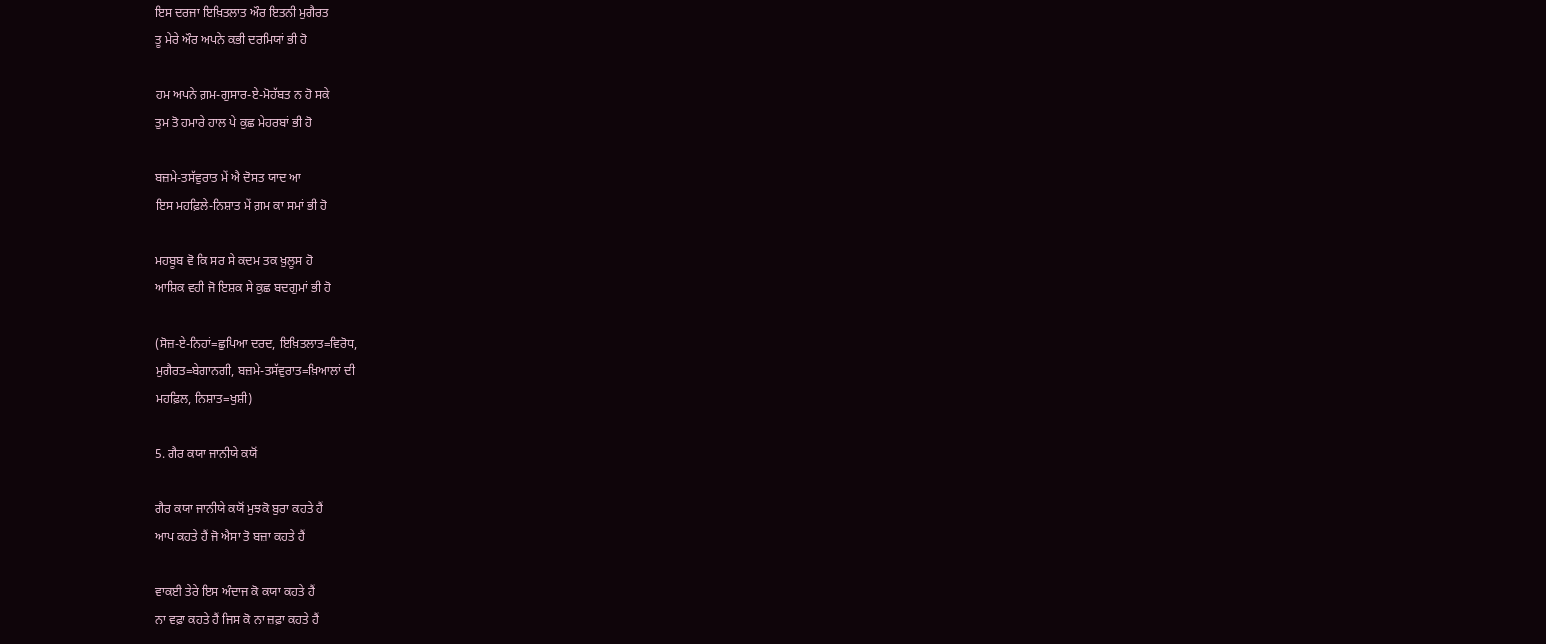ਇਸ ਦਰਜਾ ਇਖ਼ਿਤਲਾਤ ਔਰ ਇਤਨੀ ਮੁਗੈਰਤ
ਤੂ ਮੇਰੇ ਔਰ ਅਪਨੇ ਕਭੀ ਦਰਮਿਯਾਂ ਭੀ ਹੋ

ਹਮ ਅਪਨੇ ਗ਼ਮ-ਗੁਸਾਰ-ਏ-ਮੋਹੱਬਤ ਨ ਹੋ ਸਕੇ
ਤੁਮ ਤੋ ਹਮਾਰੇ ਹਾਲ ਪੇ ਕੁਛ ਮੇਹਰਬਾਂ ਭੀ ਹੋ

ਬਜ਼ਮੇ-ਤਸੱਵੁਰਾਤ ਮੇਂ ਐ ਦੋਸਤ ਯਾਦ ਆ
ਇਸ ਮਹਫ਼ਿਲੇ-ਨਿਸ਼ਾਤ ਮੇਂ ਗ਼ਮ ਕਾ ਸਮਾਂ ਭੀ ਹੋ

ਮਹਬੂਬ ਵੋ ਕਿ ਸਰ ਸੇ ਕਦਮ ਤਕ ਖ਼ੁਲੂਸ ਹੋ
ਆਸ਼ਿਕ ਵਹੀ ਜੋ ਇਸ਼ਕ ਸੇ ਕੁਛ ਬਦਗੁਮਾਂ ਭੀ ਹੋ

(ਸੋਜ਼-ਏ-ਨਿਹਾਂ=ਛੁਪਿਆ ਦਰਦ, ਇਖ਼ਿਤਲਾਤ=ਵਿਰੋਧ,
ਮੁਗੈਰਤ=ਬੇਗਾਨਗੀ, ਬਜ਼ਮੇ-ਤਸੱਵੁਰਾਤ=ਖ਼ਿਆਲਾਂ ਦੀ
ਮਹਫ਼ਿਲ, ਨਿਸ਼ਾਤ=ਖੁਸ਼ੀ)

5. ਗੈਰ ਕਯਾ ਜਾਨੀਯੇ ਕਯੋਂ

ਗੈਰ ਕਯਾ ਜਾਨੀਯੇ ਕਯੋਂ ਮੁਝਕੋ ਬੁਰਾ ਕਹਤੇ ਹੈਂ
ਆਪ ਕਹਤੇ ਹੈਂ ਜੋ ਐਸਾ ਤੋ ਬਜ਼ਾ ਕਹਤੇ ਹੈਂ

ਵਾਕਈ ਤੇਰੇ ਇਸ ਅੰਦਾਜ ਕੋ ਕਯਾ ਕਹਤੇ ਹੈਂ
ਨਾ ਵਫ਼ਾ ਕਹਤੇ ਹੈਂ ਜਿਸ ਕੋ ਨਾ ਜ਼ਫ਼ਾ ਕਹਤੇ ਹੈਂ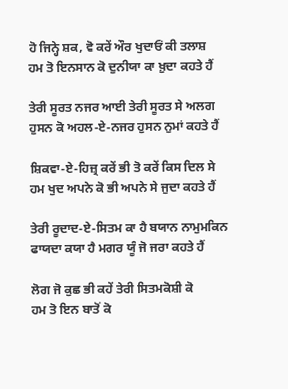ਹੋ ਜਿਨ੍ਹੇ ਸ਼ਕ, ਵੋ ਕਰੇਂ ਔਰ ਖੁਦਾਓਂ ਕੀ ਤਲਾਸ਼
ਹਮ ਤੋ ਇਨਸਾਨ ਕੋ ਦੁਨੀਯਾ ਕਾ ਖ਼ੁਦਾ ਕਹਤੇ ਹੈਂ

ਤੇਰੀ ਸੂਰਤ ਨਜਰ ਆਈ ਤੇਰੀ ਸੂਰਤ ਸੇ ਅਲਗ
ਹੁਸਨ ਕੋ ਅਹਲ-ਏ-ਨਜਰ ਹੁਸਨ ਨੁਮਾਂ ਕਹਤੇ ਹੈਂ

ਸ਼ਿਕਵਾ-ਏ-ਹਿਜ਼੍ਰ ਕਰੇਂ ਭੀ ਤੋ ਕਰੇਂ ਕਿਸ ਦਿਲ ਸੇ
ਹਮ ਖੁਦ ਅਪਨੇ ਕੋ ਭੀ ਅਪਨੇ ਸੇ ਜੁਦਾ ਕਹਤੇ ਹੈਂ

ਤੇਰੀ ਰੂਦਾਦ-ਏ-ਸਿਤਮ ਕਾ ਹੈ ਬਯਾਨ ਨਾਮੁਮਕਿਨ
ਫਾਯਦਾ ਕਯਾ ਹੈ ਮਗਰ ਯੂੰ ਜੋ ਜਰਾ ਕਹਤੇ ਹੈਂ

ਲੋਗ ਜੋ ਕੁਛ ਭੀ ਕਹੇਂ ਤੇਰੀ ਸਿਤਮਕੋਸ਼ੀ ਕੋ
ਹਮ ਤੋ ਇਨ ਬਾਤੋਂ ਕੋ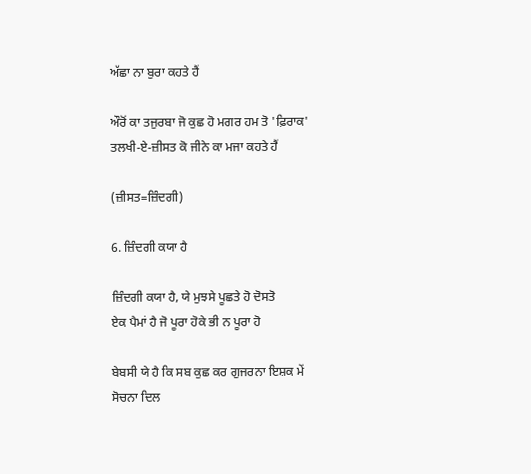ਅੱਛਾ ਨਾ ਬੁਰਾ ਕਹਤੇ ਹੈਂ

ਔਰੋਂ ਕਾ ਤਜੁਰਬਾ ਜੋ ਕੁਛ ਹੋ ਮਗਰ ਹਮ ਤੋ 'ਫ਼ਿਰਾਕ'
ਤਲਖੀ-ਏ-ਜ਼ੀਸਤ ਕੋ ਜੀਨੇ ਕਾ ਮਜਾ ਕਹਤੇ ਹੈਂ

(ਜ਼ੀਸਤ=ਜ਼ਿੰਦਗੀ)

6. ਜ਼ਿੰਦਗੀ ਕਯਾ ਹੈ

ਜ਼ਿੰਦਗੀ ਕਯਾ ਹੈ, ਯੇ ਮੁਝਸੇ ਪੂਛਤੇ ਹੋ ਦੋਸਤੋ
ਏਕ ਪੈਮਾਂ ਹੈ ਜੋ ਪੂਰਾ ਹੋਕੇ ਭੀ ਨ ਪੂਰਾ ਹੋ

ਬੇਬਸੀ ਯੇ ਹੈ ਕਿ ਸਬ ਕੁਛ ਕਰ ਗੁਜਰਨਾ ਇਸ਼ਕ ਮੇਂ
ਸੋਚਨਾ ਦਿਲ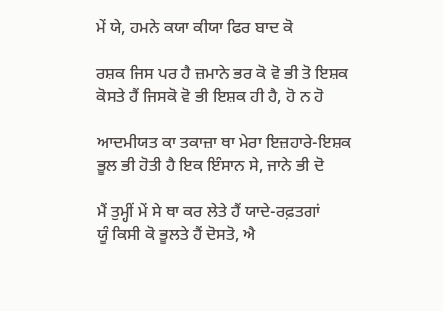ਮੇਂ ਯੇ, ਹਮਨੇ ਕਯਾ ਕੀਯਾ ਫਿਰ ਬਾਦ ਕੋ

ਰਸ਼ਕ ਜਿਸ ਪਰ ਹੈ ਜ਼ਮਾਨੇ ਭਰ ਕੋ ਵੋ ਭੀ ਤੋ ਇਸ਼ਕ
ਕੋਸਤੇ ਹੈਂ ਜਿਸਕੋ ਵੋ ਭੀ ਇਸ਼ਕ ਹੀ ਹੈ, ਹੋ ਨ ਹੋ

ਆਦਮੀਯਤ ਕਾ ਤਕਾਜ਼ਾ ਥਾ ਮੇਰਾ ਇਜ਼ਹਾਰੇ-ਇਸ਼ਕ
ਭੂਲ ਭੀ ਹੋਤੀ ਹੈ ਇਕ ਇੰਸਾਨ ਸੇ, ਜਾਨੇ ਭੀ ਦੋ

ਮੈਂ ਤੁਮ੍ਹੀਂ ਮੇਂ ਸੇ ਥਾ ਕਰ ਲੇਤੇ ਹੈਂ ਯਾਦੇ-ਰਫ਼ਤਗਾਂ
ਯੂੰ ਕਿਸੀ ਕੋ ਭੂਲਤੇ ਹੈਂ ਦੋਸਤੋ, ਐ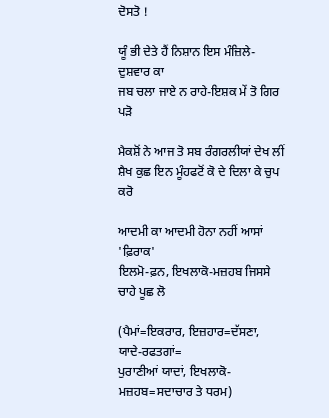ਦੋਸਤੋ !

ਯੂੰ ਭੀ ਦੇਤੇ ਹੈਂ ਨਿਸ਼ਾਨ ਇਸ ਮੰਜ਼ਿਲੇ-ਦੁਸ਼ਵਾਰ ਕਾ
ਜਬ ਚਲਾ ਜਾਏ ਨ ਰਾਹੇ-ਇਸ਼ਕ ਮੇਂ ਤੋ ਗਿਰ ਪੜੋ

ਮੈਕਸ਼ੋਂ ਨੇ ਆਜ ਤੋ ਸਬ ਰੰਗਰਲੀਯਾਂ ਦੇਖ ਲੀਂ
ਸ਼ੈਖ ਕੁਛ ਇਨ ਮੂੰਹਫਟੋਂ ਕੋ ਦੇ ਦਿਲਾ ਕੇ ਚੁਪ ਕਰੋ

ਆਦਮੀ ਕਾ ਆਦਮੀ ਹੋਨਾ ਨਹੀਂ ਆਸਾਂ 'ਫ਼ਿਰਾਕ'
ਇਲਮੋ-ਫ਼ਨ, ਇਖਲਾਕੋ-ਮਜ਼ਹਬ ਜਿਸਸੇ ਚਾਹੇ ਪੂਛ ਲੋ

(ਪੈਮਾਂ=ਇਕਰਾਰ, ਇਜ਼ਹਾਰ=ਦੱਸਣਾ, ਯਾਦੇ-ਰਫਤਗਾਂ=
ਪੁਰਾਣੀਆਂ ਯਾਦਾਂ, ਇਖਲਾਕੋ-ਮਜ਼ਹਬ=ਸਦਾਚਾਰ ਤੇ ਧਰਮ)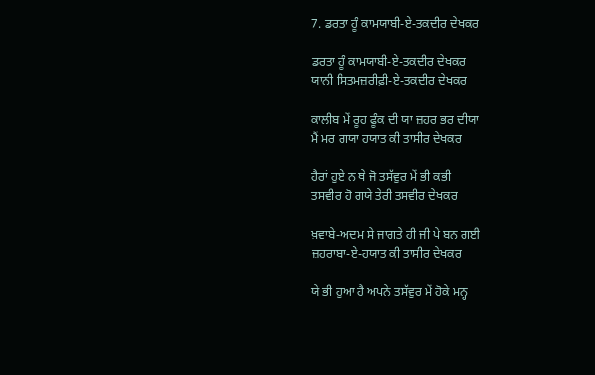7. ਡਰਤਾ ਹੂੰ ਕਾਮਯਾਬੀ-ਏ-ਤਕਦੀਰ ਦੇਖਕਰ

ਡਰਤਾ ਹੂੰ ਕਾਮਯਾਬੀ-ਏ-ਤਕਦੀਰ ਦੇਖਕਰ
ਯਾਨੀ ਸਿਤਮਜ਼ਰੀਫ਼ੀ-ਏ-ਤਕਦੀਰ ਦੇਖਕਰ

ਕਾਲੀਬ ਮੇਂ ਰੂਹ ਫੂੰਕ ਦੀ ਯਾ ਜ਼ਹਰ ਭਰ ਦੀਯਾ
ਮੈਂ ਮਰ ਗਯਾ ਹਯਾਤ ਕੀ ਤਾਸੀਰ ਦੇਖਕਰ

ਹੈਰਾਂ ਹੁਏ ਨ ਥੇ ਜੋ ਤਸੱਵੁਰ ਮੇਂ ਭੀ ਕਭੀ
ਤਸਵੀਰ ਹੋ ਗਯੇ ਤੇਰੀ ਤਸਵੀਰ ਦੇਖਕਰ

ਖ਼ਵਾਬੇ-ਅਦਮ ਸੇ ਜਾਗਤੇ ਹੀ ਜੀ ਪੇ ਬਨ ਗਈ
ਜ਼ਹਰਾਬਾ-ਏ-ਹਯਾਤ ਕੀ ਤਾਸੀਰ ਦੇਖਕਰ

ਯੇ ਭੀ ਹੁਆ ਹੈ ਅਪਨੇ ਤਸੱਵੁਰ ਮੇਂ ਹੋਕੇ ਮਨ੍ਹ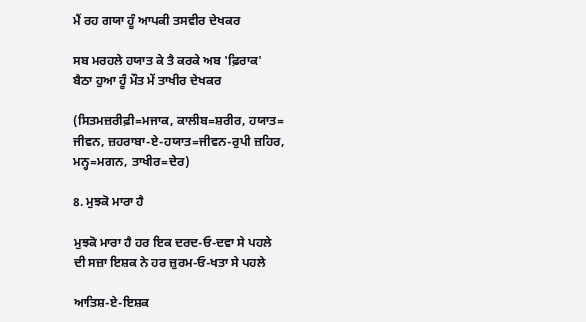ਮੈਂ ਰਹ ਗਯਾ ਹੂੰ ਆਪਕੀ ਤਸਵੀਰ ਦੇਖਕਰ

ਸਬ ਮਰਹਲੇ ਹਯਾਤ ਕੇ ਤੈ ਕਰਕੇ ਅਬ 'ਫ਼ਿਰਾਕ'
ਬੈਠਾ ਹੁਆ ਹੂੰ ਮੌਤ ਮੇਂ ਤਾਖੀਰ ਦੇਖਕਰ

(ਸਿਤਮਜ਼ਰੀਫ਼ੀ=ਮਜਾਕ, ਕਾਲੀਬ=ਸ਼ਰੀਰ, ਹਯਾਤ=
ਜੀਵਨ, ਜ਼ਹਰਾਬਾ-ਏ-ਹਯਾਤ=ਜੀਵਨ-ਰੁਪੀ ਜ਼ਹਿਰ,
ਮਨ੍ਹ=ਮਗਨ, ਤਾਖੀਰ=ਦੇਰ)

8. ਮੁਝਕੋ ਮਾਰਾ ਹੈ

ਮੁਝਕੋ ਮਾਰਾ ਹੈ ਹਰ ਇਕ ਦਰਦ-ਓ-ਦਵਾ ਸੇ ਪਹਲੇ
ਦੀ ਸਜ਼ਾ ਇਸ਼ਕ ਨੇ ਹਰ ਜ਼ੁਰਮ-ਓ-ਖਤਾ ਸੇ ਪਹਲੇ

ਆਤਿਸ਼-ਏ-ਇਸ਼ਕ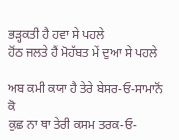ਭੜ੍ਹਕਤੀ ਹੈ ਹਵਾ ਸੇ ਪਹਲੇ
ਹੋਂਠ ਜਲਤੇ ਹੈਂ ਮੋਹੱਬਤ ਮੇਂ ਦੁਆ ਸੇ ਪਹਲੇ

ਅਬ ਕਮੀ ਕਯਾ ਹੈ ਤੇਰੇ ਬੇਸਰ-ਓ-ਸਾਮਾਨੋਂ ਕੋ
ਕੁਛ ਨਾ ਥਾ ਤੇਰੀ ਕਸਮ ਤਰਕ-ਓ-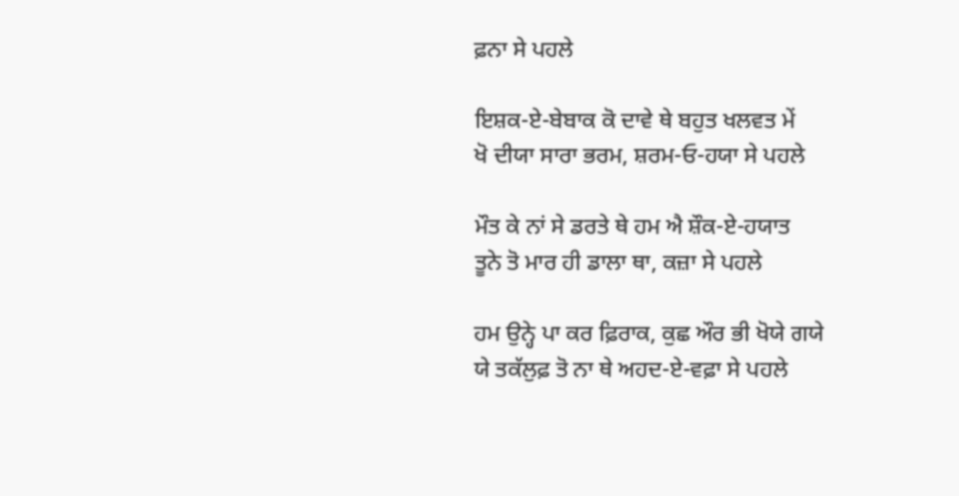ਫ਼ਨਾ ਸੇ ਪਹਲੇ

ਇਸ਼ਕ-ਏ-ਬੇਬਾਕ ਕੋ ਦਾਵੇ ਥੇ ਬਹੁਤ ਖਲਵਤ ਮੇਂ
ਖੋ ਦੀਯਾ ਸਾਰਾ ਭਰਮ, ਸ਼ਰਮ-ਓ-ਹਯਾ ਸੇ ਪਹਲੇ

ਮੌਤ ਕੇ ਨਾਂ ਸੇ ਡਰਤੇ ਥੇ ਹਮ ਐ ਸ਼ੌਕ-ਏ-ਹਯਾਤ
ਤੂਨੇ ਤੋ ਮਾਰ ਹੀ ਡਾਲਾ ਥਾ, ਕਜ਼ਾ ਸੇ ਪਹਲੇ

ਹਮ ਉਨ੍ਹੇ ਪਾ ਕਰ ਫ਼ਿਰਾਕ, ਕੁਛ ਔਰ ਭੀ ਖੋਯੇ ਗਯੇ
ਯੇ ਤਕੱਲੁਫ਼ ਤੋ ਨਾ ਥੇ ਅਹਦ-ਏ-ਵਫ਼ਾ ਸੇ ਪਹਲੇ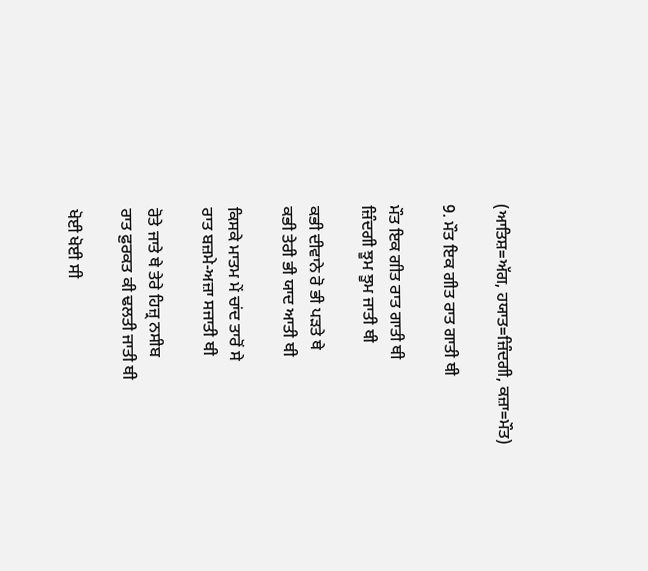(ਆਤਿਸ਼=ਅੱਗ, ਹਯਾਤ=ਜ਼ਿੰਦਗੀ, ਕਜ਼ਾ=ਮੌਤ)

9. ਮੌਤ ਇਕ ਗੀਤ ਰਾਤ ਗਾਤੀ ਥੀ

ਮੌਤ ਇਕ ਗੀਤ ਰਾਤ ਗਾਤੀ ਥੀ
ਜ਼ਿੰਦਗੀ ਝੂਮ ਝੂਮ ਜਾਤੀ ਥੀ

ਕਭੀ ਦੀਵਾਨੇ ਰੋ ਭੀ ਪੜਤੇ ਥੇ
ਕਭੀ ਤੇਰੀ ਭੀ ਯਾਦ ਆਤੀ ਥੀ

ਕਿਸਕੇ ਮਾਤਮ ਮੇਂ ਚਾਂਦ ਤਾਰੋਂ ਸੇ
ਰਾਤ ਬਜ਼ਮੇ-ਅਜ਼ਾ ਸਜਾਤੀ ਥੀ

ਰੋਤੇ ਜਾਤੇ ਥੇ ਤੇਰੇ ਹਿਜ਼੍ਰ ਨਸੀਬ
ਰਾਤ ਫ਼ੁਰਕਤ ਕੀ ਢਲਤੀ ਜਾਤੀ ਥੀ

ਖੋਈ ਖੋਈ ਸੀ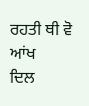ਰਹਤੀ ਥੀ ਵੋ ਆਂਖ
ਦਿਲ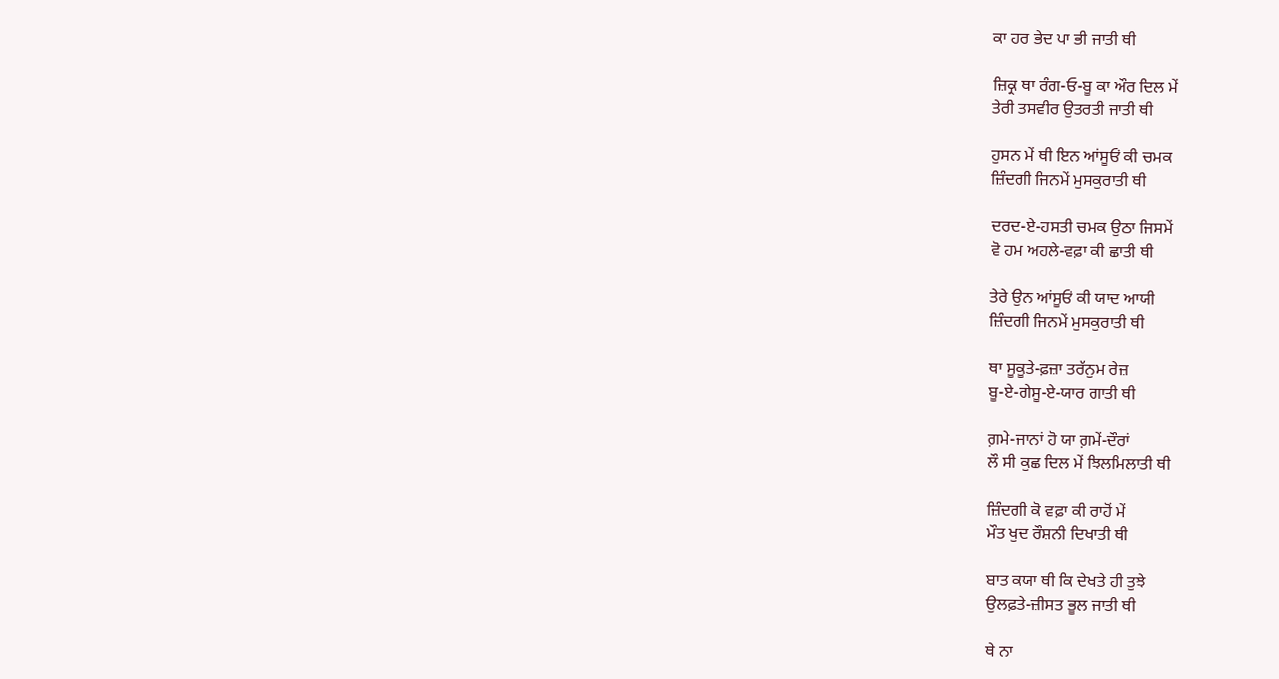ਕਾ ਹਰ ਭੇਦ ਪਾ ਭੀ ਜਾਤੀ ਥੀ

ਜ਼ਿਕ੍ਰ ਥਾ ਰੰਗ-ਓ-ਬੂ ਕਾ ਔਰ ਦਿਲ ਮੇਂ
ਤੇਰੀ ਤਸਵੀਰ ਉਤਰਤੀ ਜਾਤੀ ਥੀ

ਹੁਸਨ ਮੇਂ ਥੀ ਇਨ ਆਂਸੂਓਂ ਕੀ ਚਮਕ
ਜ਼ਿੰਦਗੀ ਜਿਨਮੇਂ ਮੁਸਕੁਰਾਤੀ ਥੀ

ਦਰਦ-ਏ-ਹਸਤੀ ਚਮਕ ਉਠਾ ਜਿਸਮੇਂ
ਵੋ ਹਮ ਅਹਲੇ-ਵਫ਼ਾ ਕੀ ਛਾਤੀ ਥੀ

ਤੇਰੇ ਉਨ ਆਂਸੂਓਂ ਕੀ ਯਾਦ ਆਯੀ
ਜ਼ਿੰਦਗੀ ਜਿਨਮੇਂ ਮੁਸਕੁਰਾਤੀ ਥੀ

ਥਾ ਸੂਕੂਤੇ-ਫ਼ਜ਼ਾ ਤਰੱਨੁਮ ਰੇਜ਼
ਬੂ-ਏ-ਗੇਸੂ-ਏ-ਯਾਰ ਗਾਤੀ ਥੀ

ਗ਼ਮੇ-ਜਾਨਾਂ ਹੋ ਯਾ ਗ਼ਮੇਂ-ਦੌਰਾਂ
ਲੌ ਸੀ ਕੁਛ ਦਿਲ ਮੇਂ ਝਿਲਮਿਲਾਤੀ ਥੀ

ਜ਼ਿੰਦਗੀ ਕੋ ਵਫ਼ਾ ਕੀ ਰਾਹੋਂ ਮੇਂ
ਮੌਤ ਖੁਦ ਰੌਸ਼ਨੀ ਦਿਖਾਤੀ ਥੀ

ਬਾਤ ਕਯਾ ਥੀ ਕਿ ਦੇਖਤੇ ਹੀ ਤੁਝੇ
ਉਲਫ਼ਤੇ-ਜ਼ੀਸਤ ਭੂਲ ਜਾਤੀ ਥੀ

ਥੇ ਨਾ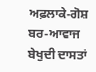ਅਫ਼ਲਾਕੇ-ਗੋਸ਼ ਬਰ-ਆਵਾਜ
ਬੇਖੁਦੀ ਦਾਸਤਾਂ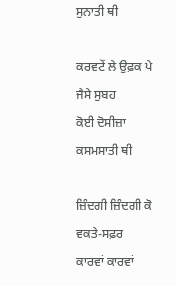ਸੁਨਾਤੀ ਥੀ

ਕਰਵਟੇਂ ਲੇ ਉਫ਼ਕ ਪੇ ਜੈਸੇ ਸੁਬਹ
ਕੋਈ ਦੋਸੀਜ਼ਾ ਕਸਮਸਾਤੀ ਥੀ

ਜ਼ਿੰਦਗੀ ਜ਼ਿੰਦਗੀ ਕੋ ਵਕਤੇ-ਸਫ਼ਰ
ਕਾਰਵਾਂ ਕਾਰਵਾਂ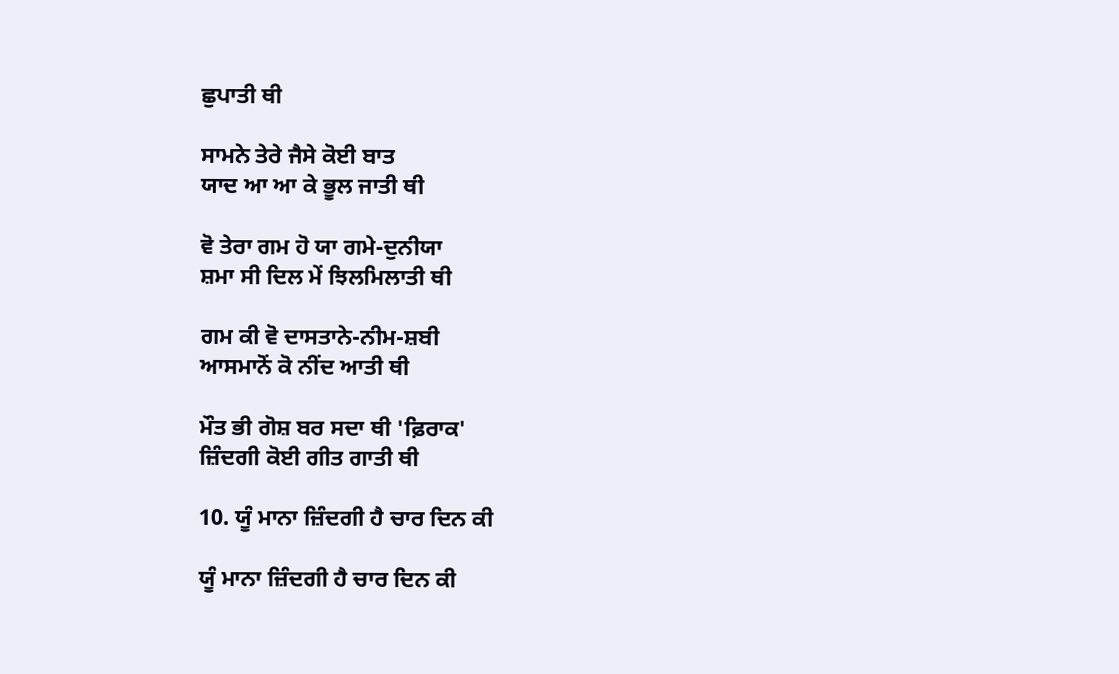ਛੁਪਾਤੀ ਥੀ

ਸਾਮਨੇ ਤੇਰੇ ਜੈਸੇ ਕੋਈ ਬਾਤ
ਯਾਦ ਆ ਆ ਕੇ ਭੂਲ ਜਾਤੀ ਥੀ

ਵੋ ਤੇਰਾ ਗਮ ਹੋ ਯਾ ਗਮੇ-ਦੁਨੀਯਾ
ਸ਼ਮਾ ਸੀ ਦਿਲ ਮੇਂ ਝਿਲਮਿਲਾਤੀ ਥੀ

ਗਮ ਕੀ ਵੋ ਦਾਸਤਾਨੇ-ਨੀਮ-ਸ਼ਬੀ
ਆਸਮਾਨੋਂ ਕੋ ਨੀਂਦ ਆਤੀ ਥੀ

ਮੌਤ ਭੀ ਗੋਸ਼ ਬਰ ਸਦਾ ਥੀ 'ਫ਼ਿਰਾਕ'
ਜ਼ਿੰਦਗੀ ਕੋਈ ਗੀਤ ਗਾਤੀ ਥੀ

10. ਯੂੰ ਮਾਨਾ ਜ਼ਿੰਦਗੀ ਹੈ ਚਾਰ ਦਿਨ ਕੀ

ਯੂੰ ਮਾਨਾ ਜ਼ਿੰਦਗੀ ਹੈ ਚਾਰ ਦਿਨ ਕੀ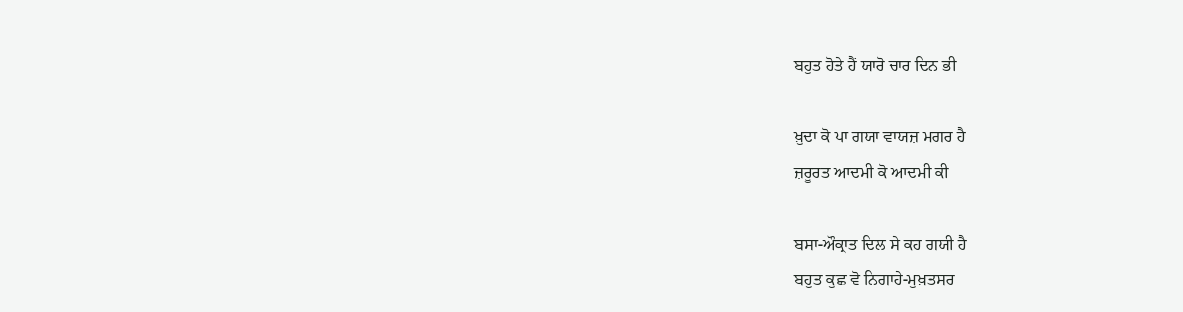ਬਹੁਤ ਹੋਤੇ ਹੈਂ ਯਾਰੋ ਚਾਰ ਦਿਨ ਭੀ

ਖ਼ੁਦਾ ਕੋ ਪਾ ਗਯਾ ਵਾਯਜ਼ ਮਗਰ ਹੈ
ਜ਼ਰੂਰਤ ਆਦਮੀ ਕੋ ਆਦਮੀ ਕੀ

ਬਸਾ-ਔਕ੍ਰਾਤ ਦਿਲ ਸੇ ਕਹ ਗਯੀ ਹੈ
ਬਹੁਤ ਕੁਛ ਵੋ ਨਿਗਾਹੇ-ਮੁਖ਼ਤਸਰ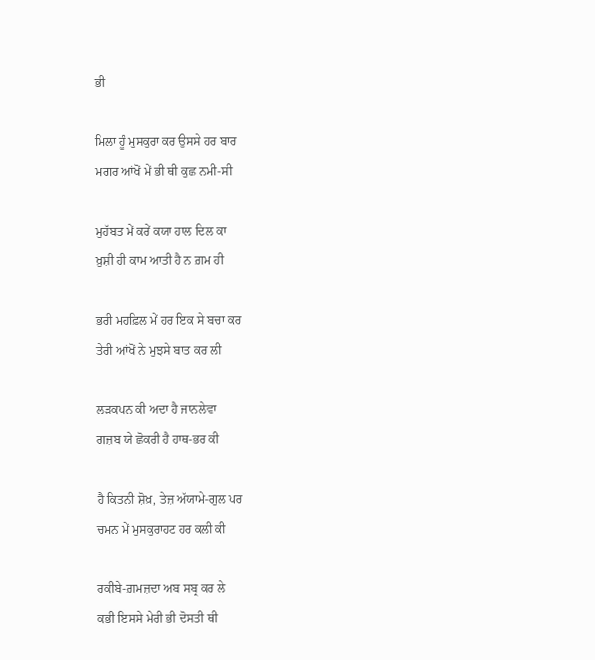ਭੀ

ਮਿਲਾ ਹੂੰ ਮੁਸਕੁਰਾ ਕਰ ਉਸਸੇ ਹਰ ਬਾਰ
ਮਗਰ ਆਂਖੋਂ ਮੇਂ ਭੀ ਥੀ ਕੁਛ ਨਮੀ-ਸੀ

ਮੁਹੱਬਤ ਮੇਂ ਕਰੇਂ ਕਯਾ ਹਾਲ ਦਿਲ ਕਾ
ਖ਼ੁਸ਼ੀ ਹੀ ਕਾਮ ਆਤੀ ਹੈ ਨ ਗ਼ਮ ਹੀ

ਭਰੀ ਮਹਫ਼ਿਲ ਮੇਂ ਹਰ ਇਕ ਸੇ ਬਚਾ ਕਰ
ਤੇਰੀ ਆਂਖੋਂ ਨੇ ਮੁਝਸੇ ਬਾਤ ਕਰ ਲੀ

ਲੜਕਪਨ ਕੀ ਅਦਾ ਹੈ ਜਾਨਲੇਵਾ
ਗਜ਼ਬ ਯੇ ਛੋਕਰੀ ਹੈ ਹਾਥ-ਭਰ ਕੀ

ਹੈ ਕਿਤਨੀ ਸ਼ੋਖ਼, ਤੇਜ਼ ਅੱਯਾਮੇ-ਗੁਲ ਪਰ
ਚਮਨ ਮੇਂ ਮੁਸਕੁਰਾਹਟ ਹਰ ਕਲੀ ਕੀ

ਰਕੀਬੇ-ਗ਼ਮਜ਼ਦਾ ਅਬ ਸਬ੍ਰ ਕਰ ਲੇ
ਕਭੀ ਇਸਸੇ ਮੇਰੀ ਭੀ ਦੋਸਤੀ ਥੀ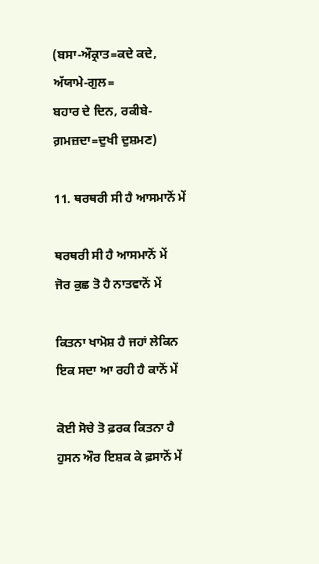(ਬਸਾ-ਔਕ੍ਰਾਤ=ਕਦੇ ਕਦੇ, ਅੱਯਾਮੇ-ਗੁਲ=
ਬਹਾਰ ਦੇ ਦਿਨ, ਰਕੀਬੇ-ਗ਼ਮਜ਼ਦਾ=ਦੁਖੀ ਦੁਸ਼ਮਣ)

11. ਥਰਥਰੀ ਸੀ ਹੈ ਆਸਮਾਨੋਂ ਮੇਂ

ਥਰਥਰੀ ਸੀ ਹੈ ਆਸਮਾਨੋਂ ਮੇਂ
ਜੋਰ ਕੁਛ ਤੋ ਹੈ ਨਾਤਵਾਨੋਂ ਮੇਂ

ਕਿਤਨਾ ਖਾਮੋਸ਼ ਹੈ ਜਹਾਂ ਲੇਕਿਨ
ਇਕ ਸਦਾ ਆ ਰਹੀ ਹੈ ਕਾਨੋਂ ਮੇਂ

ਕੋਈ ਸੋਚੇ ਤੋ ਫ਼ਰਕ ਕਿਤਨਾ ਹੈ
ਹੁਸਨ ਔਰ ਇਸ਼ਕ ਕੇ ਫ਼ਸਾਨੋਂ ਮੇਂ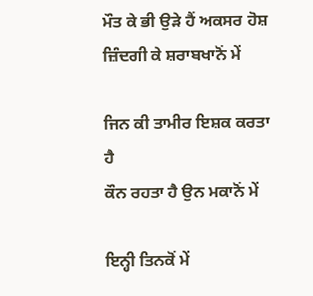ਮੌਤ ਕੇ ਭੀ ਉੜੇ ਹੈਂ ਅਕਸਰ ਹੋਸ਼
ਜ਼ਿੰਦਗੀ ਕੇ ਸ਼ਰਾਬਖਾਨੋਂ ਮੇਂ

ਜਿਨ ਕੀ ਤਾਮੀਰ ਇਸ਼ਕ ਕਰਤਾ ਹੈ
ਕੌਨ ਰਹਤਾ ਹੈ ਉਨ ਮਕਾਨੋਂ ਮੇਂ

ਇਨ੍ਹੀ ਤਿਨਕੋਂ ਮੇਂ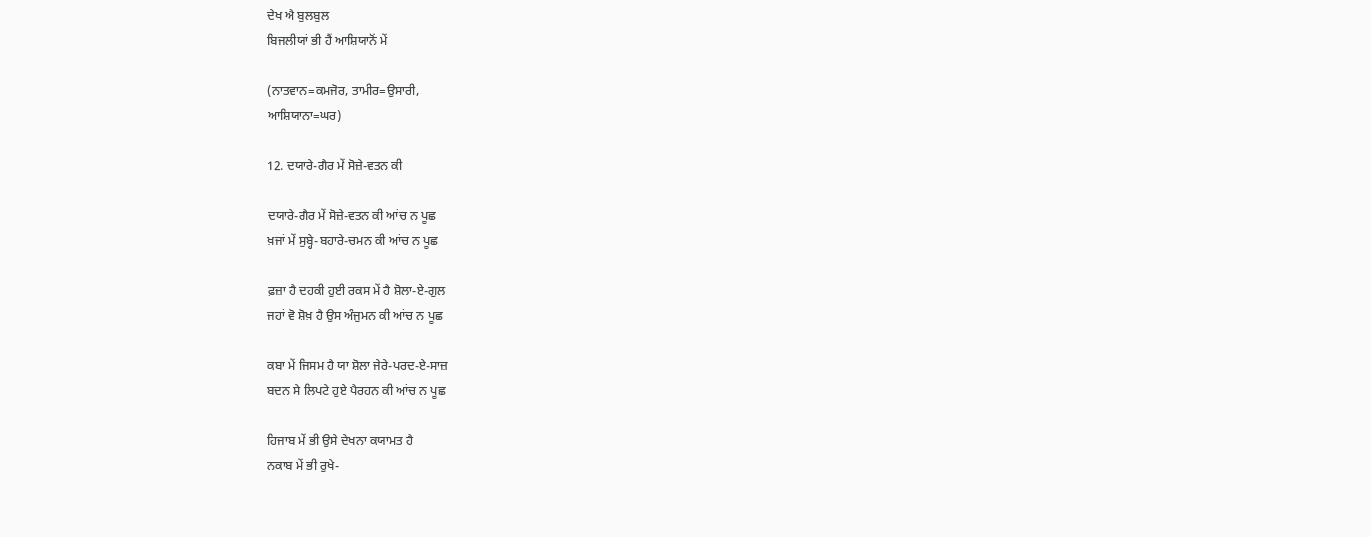ਦੇਖ ਐ ਬੁਲਬੁਲ
ਬਿਜਲੀਯਾਂ ਭੀ ਹੈਂ ਆਸ਼ਿਯਾਨੋਂ ਮੇਂ

(ਨਾਤਵਾਨ=ਕਮਜੋਰ, ਤਾਮੀਰ=ਉਸਾਰੀ,
ਆਸ਼ਿਯਾਨਾ=ਘਰ)

12. ਦਯਾਰੇ-ਗੈਰ ਮੇਂ ਸੋਜ਼ੇ-ਵਤਨ ਕੀ

ਦਯਾਰੇ-ਗੈਰ ਮੇਂ ਸੋਜ਼ੇ-ਵਤਨ ਕੀ ਆਂਚ ਨ ਪੂਛ
ਖ਼ਜਾਂ ਮੇਂ ਸੁਬ੍ਹੇ-ਬਹਾਰੇ-ਚਮਨ ਕੀ ਆਂਚ ਨ ਪੂਛ

ਫ਼ਜ਼ਾ ਹੈ ਦਹਕੀ ਹੁਈ ਰਕਸ ਮੇਂ ਹੈ ਸ਼ੋਲਾ-ਏ-ਗੁਲ
ਜਹਾਂ ਵੋ ਸ਼ੋਖ਼ ਹੈ ਉਸ ਅੰਜੁਮਨ ਕੀ ਆਂਚ ਨ ਪੂਛ

ਕਬਾ ਮੇਂ ਜਿਸਮ ਹੈ ਯਾ ਸ਼ੋਲਾ ਜੇਰੇ-ਪਰਦ-ਏ-ਸਾਜ਼
ਬਦਨ ਸੇ ਲਿਪਟੇ ਹੁਏ ਪੈਰਹਨ ਕੀ ਆਂਚ ਨ ਪੂਛ

ਹਿਜਾਬ ਮੇਂ ਭੀ ਉਸੇ ਦੇਖਨਾ ਕਯਾਮਤ ਹੈ
ਨਕਾਬ ਮੇਂ ਭੀ ਰੁਖੇ-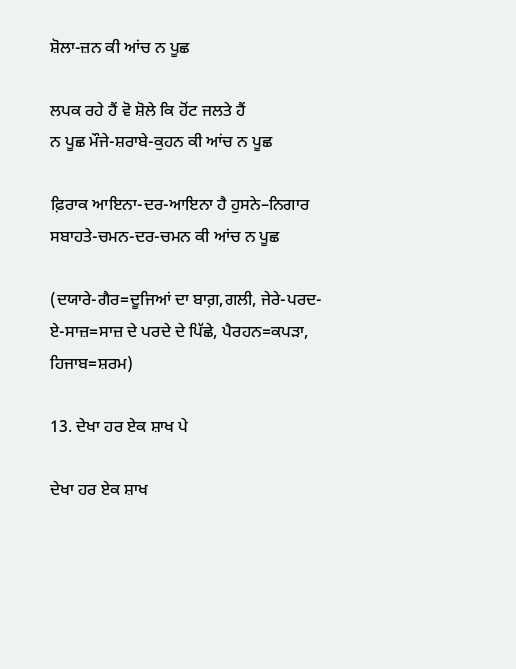ਸ਼ੋਲਾ-ਜ਼ਨ ਕੀ ਆਂਚ ਨ ਪੂਛ

ਲਪਕ ਰਹੇ ਹੈਂ ਵੋ ਸ਼ੋਲੇ ਕਿ ਹੋਂਟ ਜਲਤੇ ਹੈਂ
ਨ ਪੂਛ ਮੌਜੇ-ਸ਼ਰਾਬੇ-ਕੁਹਨ ਕੀ ਆਂਚ ਨ ਪੂਛ

ਫ਼ਿਰਾਕ ਆਇਨਾ-ਦਰ-ਆਇਨਾ ਹੈ ਹੁਸਨੇ–ਨਿਗਾਰ
ਸਬਾਹਤੇ-ਚਮਨ-ਦਰ-ਚਮਨ ਕੀ ਆਂਚ ਨ ਪੂਛ

(ਦਯਾਰੇ-ਗੈਰ=ਦੂਜਿਆਂ ਦਾ ਬਾਗ਼,ਗਲੀ, ਜੇਰੇ-ਪਰਦ-
ਏ-ਸਾਜ਼=ਸਾਜ਼ ਦੇ ਪਰਦੇ ਦੇ ਪਿੱਛੇ, ਪੈਰਹਨ=ਕਪੜਾ,
ਹਿਜਾਬ=ਸ਼ਰਮ)

13. ਦੇਖਾ ਹਰ ਏਕ ਸ਼ਾਖ ਪੇ

ਦੇਖਾ ਹਰ ਏਕ ਸ਼ਾਖ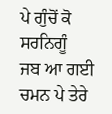ਪੇ ਗੁੰਚੋਂ ਕੋ ਸਰਨਿਗੂੰ
ਜਬ ਆ ਗਈ ਚਮਨ ਪੇ ਤੇਰੇ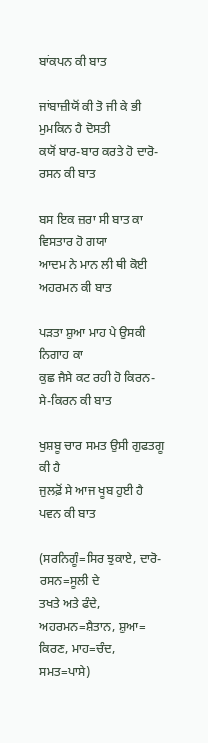ਬਾਂਕਪਨ ਕੀ ਬਾਤ

ਜਾਂਬਾਜ਼ੀਯੋਂ ਕੀ ਤੋ ਜੀ ਕੇ ਭੀ ਮੁਮਕਿਨ ਹੈ ਦੋਸਤੀ
ਕਯੋਂ ਬਾਰ-ਬਾਰ ਕਰਤੇ ਹੋ ਦਾਰੋ-ਰਸਨ ਕੀ ਬਾਤ

ਬਸ ਇਕ ਜ਼ਰਾ ਸੀ ਬਾਤ ਕਾ ਵਿਸਤਾਰ ਹੋ ਗਯਾ
ਆਦਮ ਨੇ ਮਾਨ ਲੀ ਥੀ ਕੋਈ ਅਹਰਮਨ ਕੀ ਬਾਤ

ਪੜਤਾ ਸ਼ੁਆ ਮਾਹ ਪੇ ਉਸਕੀ ਨਿਗਾਹ ਕਾ
ਕੁਛ ਜੈਸੇ ਕਟ ਰਹੀ ਹੋ ਕਿਰਨ-ਸੇ-ਕਿਰਨ ਕੀ ਬਾਤ

ਖੁਸ਼ਬੂ ਚਾਰ ਸਮਤ ਉਸੀ ਗੁਫਤਗੂ ਕੀ ਹੈ
ਜੁਲਫ਼ੋਂ ਸੇ ਆਜ ਖੂਬ ਹੁਈ ਹੈ ਪਵਨ ਕੀ ਬਾਤ

(ਸਰਨਿਗੂੰ=ਸਿਰ ਝੁਕਾਏ, ਦਾਰੋ-ਰਸਨ=ਸੂਲੀ ਦੇ
ਤਖਤੇ ਅਤੇ ਫੰਦੇ, ਅਹਰਮਨ=ਸ਼ੈਤਾਨ, ਸ਼ੁਆ=
ਕਿਰਣ, ਮਾਹ=ਚੰਦ, ਸਮਤ=ਪਾਸੇ)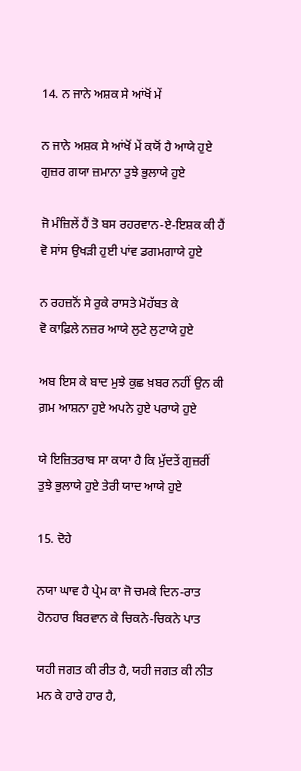14. ਨ ਜਾਨੇ ਅਸ਼ਕ ਸੇ ਆਂਖੋਂ ਮੇਂ

ਨ ਜਾਨੇ ਅਸ਼ਕ ਸੇ ਆਂਖੋਂ ਮੇਂ ਕਯੋਂ ਹੈ ਆਯੇ ਹੁਏ
ਗੁਜ਼ਰ ਗਯਾ ਜ਼ਮਾਨਾ ਤੁਝੇ ਭੁਲਾਯੇ ਹੁਏ

ਜੋ ਮੰਜ਼ਿਲੇਂ ਹੈਂ ਤੋ ਬਸ ਰਹਰਵਾਨ-ਏ-ਇਸ਼ਕ ਕੀ ਹੈਂ
ਵੋ ਸਾਂਸ ਉਖੜੀ ਹੁਈ ਪਾਂਵ ਡਗਮਗਾਯੇ ਹੁਏ

ਨ ਰਹਜ਼ਨੋਂ ਸੇ ਰੁਕੇ ਰਾਸਤੇ ਮੋਹੱਬਤ ਕੇ
ਵੋ ਕਾਫ਼ਿਲੇ ਨਜ਼ਰ ਆਯੇ ਲੁਟੇ ਲੁਟਾਯੇ ਹੁਏ

ਅਬ ਇਸ ਕੇ ਬਾਦ ਮੁਝੇ ਕੁਛ ਖ਼ਬਰ ਨਹੀਂ ਉਨ ਕੀ
ਗ਼ਮ ਆਸ਼ਨਾ ਹੁਏ ਅਪਨੇ ਹੁਏ ਪਰਾਯੇ ਹੁਏ

ਯੇ ਇਜ਼ਿਤਰਾਬ ਸਾ ਕਯਾ ਹੈ ਕਿ ਮੁੱਦਤੇਂ ਗੁਜ਼ਰੀਂ
ਤੁਝੇ ਭੁਲਾਯੇ ਹੁਏ ਤੇਰੀ ਯਾਦ ਆਯੇ ਹੁਏ

15. ਦੋਹੇ

ਨਯਾ ਘਾਵ ਹੈ ਪ੍ਰੇਮ ਕਾ ਜੋ ਚਮਕੇ ਦਿਨ-ਰਾਤ
ਹੋਨਹਾਰ ਬਿਰਵਾਨ ਕੇ ਚਿਕਨੇ-ਚਿਕਨੇ ਪਾਤ

ਯਹੀ ਜਗਤ ਕੀ ਰੀਤ ਹੈ, ਯਹੀ ਜਗਤ ਕੀ ਨੀਤ
ਮਨ ਕੇ ਹਾਰੇ ਹਾਰ ਹੈ,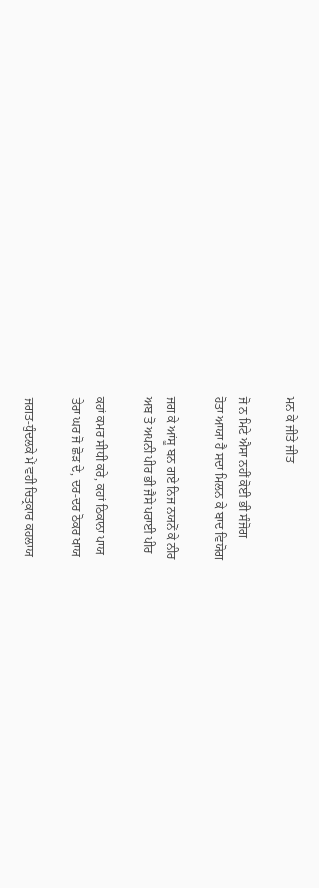ਮਨ ਕੇ ਜੀਤੇ ਜੀਤ

ਜੋ ਨ ਮਿਟੇ ਐਸਾ ਨਹੀਂ ਕੋਈ ਭੀ ਸੰਜੋਗ
ਹੋਤਾ ਆਯਾ ਹੈ ਸਦਾ ਮਿਲਨ ਕੇ ਬਾਦ ਵਿਯੋਗ

ਜਗ ਕੇ ਆਂਸੂ ਬਨ ਗਏ ਨਿਜ ਨਯਨੋਂ ਕੇ ਨੀਰ
ਅਬ ਤੋ ਅਪਨੀ ਪੀਰ ਭੀ ਜੈਸੇ ਪਰਾਈ ਪੀਰ

ਕਹਾਂ ਕਮਰ ਸੀਧੀ ਕਰੇ, ਕਹਾਂ ਠਿਕਾਨਾ ਪਾਯ
ਤੇਰਾ ਘਰ ਜੋ ਛੋੜ ਦੇ, ਦਰ-ਦਰ ਠੋਕਰ ਖਾਯ

ਜਗਤ-ਧੁੰਦਲਕੇ ਮੇਂ ਵਹੀ ਚਿਤ੍ਰਕਾਰ ਕਹਲਾਯ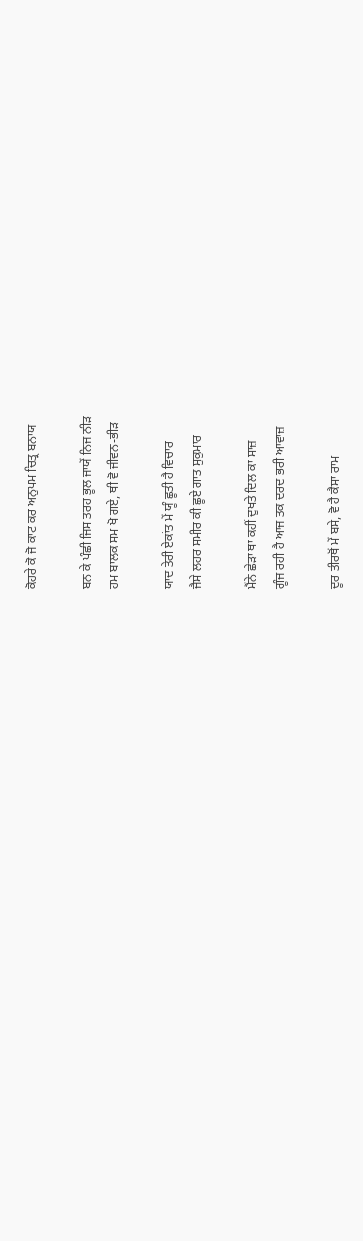ਕੋਹਰੇ ਕੋ ਜੋ ਕਾਟ ਕਰ ਅਨੁਪਮ ਚਿਤ੍ਰ ਬਨਾਯ

ਬਨ ਕੇ ਪੰਛੀ ਜਿਸ ਤਰਹ ਭੂਲ ਜਾਯੇਂ ਨਿਜ ਨੀੜ
ਹਮ ਬਾਲਕ ਸਮ ਖੋ ਗਏ, ਥੀ ਵੋ ਜੀਵਨ-ਭੀੜ

ਯਾਦ ਤੇਰੀ ਏਕਾਂਤ ਮੇਂ ਯੂੰ ਛੂਤੀ ਹੈ ਵਿਚਾਰ
ਜੈਸੇ ਲਹਰ ਸਮੀਰ ਕੀ ਛੂਏ ਗਾਤ ਸੁਕੁਮਾਰ

ਮੈਂਨੇ ਛੇੜਾ ਥਾ ਕਹੀਂ ਦੁਖਤੇ ਦਿਲ ਕਾ ਸਾਜ਼
ਗੂੰਜ ਰਹੀ ਹੈ ਆਜ ਤਕ ਦਰਦ ਭਰੀ ਆਵਾਜ਼

ਦੂਰ ਤੀਰਥੋਂ ਮੇਂ ਬਸੇ, ਵੋ ਹੈ ਕੈਸਾ ਰਾਮ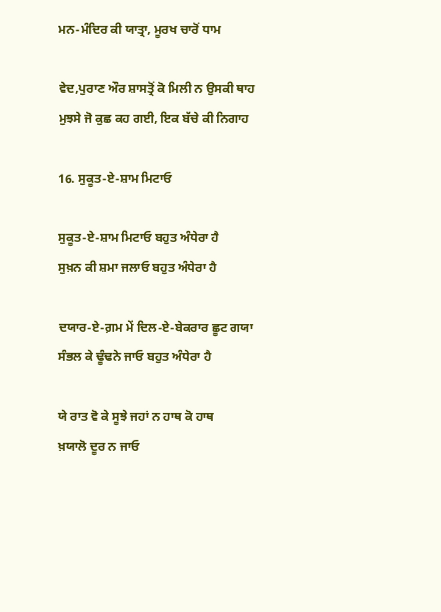ਮਨ-ਮੰਦਿਰ ਕੀ ਯਾਤ੍ਰਾ, ਮੂਰਖ ਚਾਰੋਂ ਧਾਮ

ਵੇਦ,ਪੁਰਾਣ ਔਰ ਸ਼ਾਸਤ੍ਰੋਂ ਕੋ ਮਿਲੀ ਨ ਉਸਕੀ ਥਾਹ
ਮੁਝਸੇ ਜੋ ਕੁਛ ਕਹ ਗਈ, ਇਕ ਬੱਚੇ ਕੀ ਨਿਗਾਹ

16. ਸੁਕੂਤ-ਏ-ਸ਼ਾਮ ਮਿਟਾਓ

ਸੁਕੂਤ-ਏ-ਸ਼ਾਮ ਮਿਟਾਓ ਬਹੁਤ ਅੰਧੇਰਾ ਹੈ
ਸੁਖ਼ਨ ਕੀ ਸ਼ਮਾ ਜਲਾਓ ਬਹੁਤ ਅੰਧੇਰਾ ਹੈ

ਦਯਾਰ-ਏ-ਗ਼ਮ ਮੇਂ ਦਿਲ-ਏ-ਬੇਕਰਾਰ ਛੂਟ ਗਯਾ
ਸੰਭਲ ਕੇ ਢੂੰਢਨੇ ਜਾਓ ਬਹੁਤ ਅੰਧੇਰਾ ਹੈ

ਯੇ ਰਾਤ ਵੋ ਕੇ ਸੂਝੇ ਜਹਾਂ ਨ ਹਾਥ ਕੋ ਹਾਥ
ਖ਼ਯਾਲੋ ਦੂਰ ਨ ਜਾਓ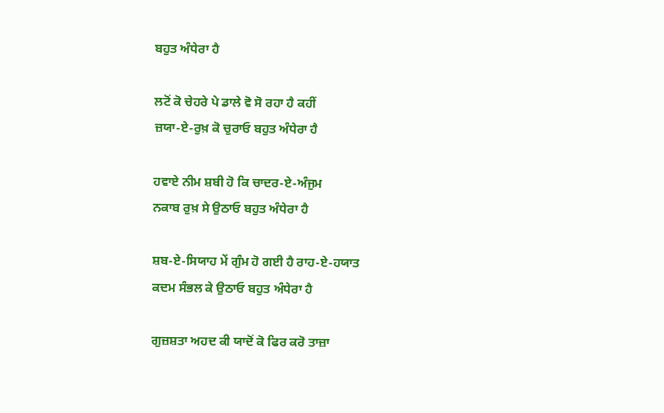ਬਹੁਤ ਅੰਧੇਰਾ ਹੈ

ਲਟੋਂ ਕੋ ਚੇਹਰੇ ਪੇ ਡਾਲੇ ਵੋ ਸੋ ਰਹਾ ਹੈ ਕਹੀਂ
ਜ਼ਯਾ-ਏ-ਰੁਖ਼ ਕੋ ਚੁਰਾਓ ਬਹੁਤ ਅੰਧੇਰਾ ਹੈ

ਹਵਾਏ ਨੀਮ ਸ਼ਬੀ ਹੋ ਕਿ ਚਾਦਰ-ਏ-ਅੰਜੁਮ
ਨਕਾਬ ਰੁਖ਼ ਸੇ ਉਠਾਓ ਬਹੁਤ ਅੰਧੇਰਾ ਹੈ

ਸ਼ਬ-ਏ-ਸਿਯਾਹ ਮੇਂ ਗੁੰਮ ਹੋ ਗਈ ਹੈ ਰਾਹ-ਏ-ਹਯਾਤ
ਕਦਮ ਸੰਭਲ ਕੇ ਉਠਾਓ ਬਹੁਤ ਅੰਧੇਰਾ ਹੈ

ਗੁਜ਼ਸ਼ਤਾ ਅਹਦ ਕੀ ਯਾਦੋਂ ਕੋ ਫਿਰ ਕਰੋ ਤਾਜ਼ਾ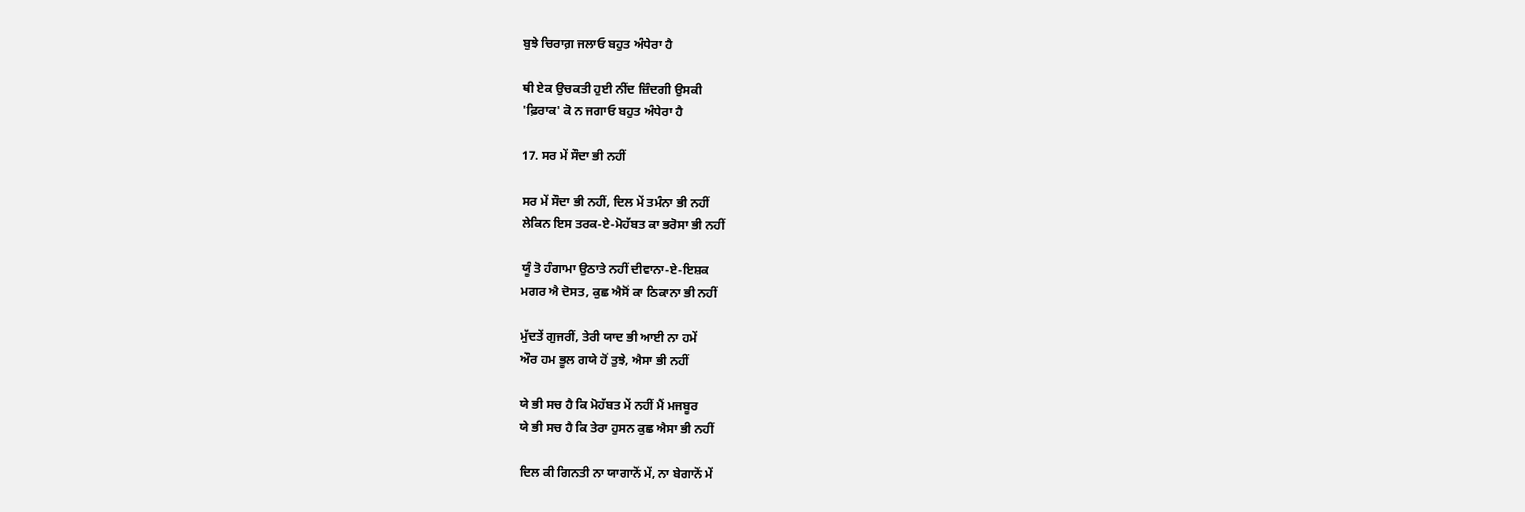ਬੁਝੇ ਚਿਰਾਗ਼ ਜਲਾਓ ਬਹੁਤ ਅੰਧੇਰਾ ਹੈ

ਥੀ ਏਕ ਉਚਕਤੀ ਹੁਈ ਨੀਂਦ ਜ਼ਿੰਦਗੀ ਉਸਕੀ
'ਫ਼ਿਰਾਕ' ਕੋ ਨ ਜਗਾਓ ਬਹੁਤ ਅੰਧੇਰਾ ਹੈ

17. ਸਰ ਮੇਂ ਸੌਦਾ ਭੀ ਨਹੀਂ

ਸਰ ਮੇਂ ਸੌਦਾ ਭੀ ਨਹੀਂ, ਦਿਲ ਮੇਂ ਤਮੰਨਾ ਭੀ ਨਹੀਂ
ਲੇਕਿਨ ਇਸ ਤਰਕ-ਏ-ਮੋਹੱਬਤ ਕਾ ਭਰੋਸਾ ਭੀ ਨਹੀਂ

ਯੂੰ ਤੋ ਹੰਗਾਮਾ ਉਠਾਤੇ ਨਹੀਂ ਦੀਵਾਨਾ-ਏ-ਇਸ਼ਕ
ਮਗਰ ਐ ਦੋਸਤ, ਕੁਛ ਐਸੋਂ ਕਾ ਠਿਕਾਨਾ ਭੀ ਨਹੀਂ

ਮੁੱਦਤੇਂ ਗੁਜਰੀਂ, ਤੇਰੀ ਯਾਦ ਭੀ ਆਈ ਨਾ ਹਮੇਂ
ਔਰ ਹਮ ਭੂਲ ਗਯੇ ਹੋਂ ਤੁਝੇ, ਐਸਾ ਭੀ ਨਹੀਂ

ਯੇ ਭੀ ਸਚ ਹੈ ਕਿ ਮੋਹੱਬਤ ਮੇਂ ਨਹੀਂ ਮੈਂ ਮਜਬੂਰ
ਯੇ ਭੀ ਸਚ ਹੈ ਕਿ ਤੇਰਾ ਹੁਸਨ ਕੁਛ ਐਸਾ ਭੀ ਨਹੀਂ

ਦਿਲ ਕੀ ਗਿਨਤੀ ਨਾ ਯਾਗਾਨੋਂ ਮੇਂ, ਨਾ ਬੇਗਾਨੋਂ ਮੇਂ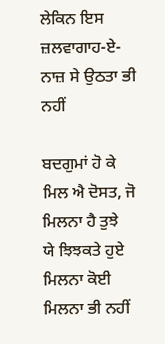ਲੇਕਿਨ ਇਸ ਜ਼ਲਵਾਗਾਹ-ਏ-ਨਾਜ਼ ਸੇ ਉਠਤਾ ਭੀ ਨਹੀਂ

ਬਦਗੁਮਾਂ ਹੋ ਕੇ ਮਿਲ ਐ ਦੋਸਤ, ਜੋ ਮਿਲਨਾ ਹੈ ਤੁਝੇ
ਯੇ ਝਿਝਕਤੇ ਹੁਏ ਮਿਲਨਾ ਕੋਈ ਮਿਲਨਾ ਭੀ ਨਹੀਂ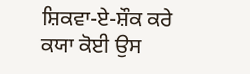ਸ਼ਿਕਵਾ-ਏ-ਸ਼ੌਕ ਕਰੇ ਕਯਾ ਕੋਈ ਉਸ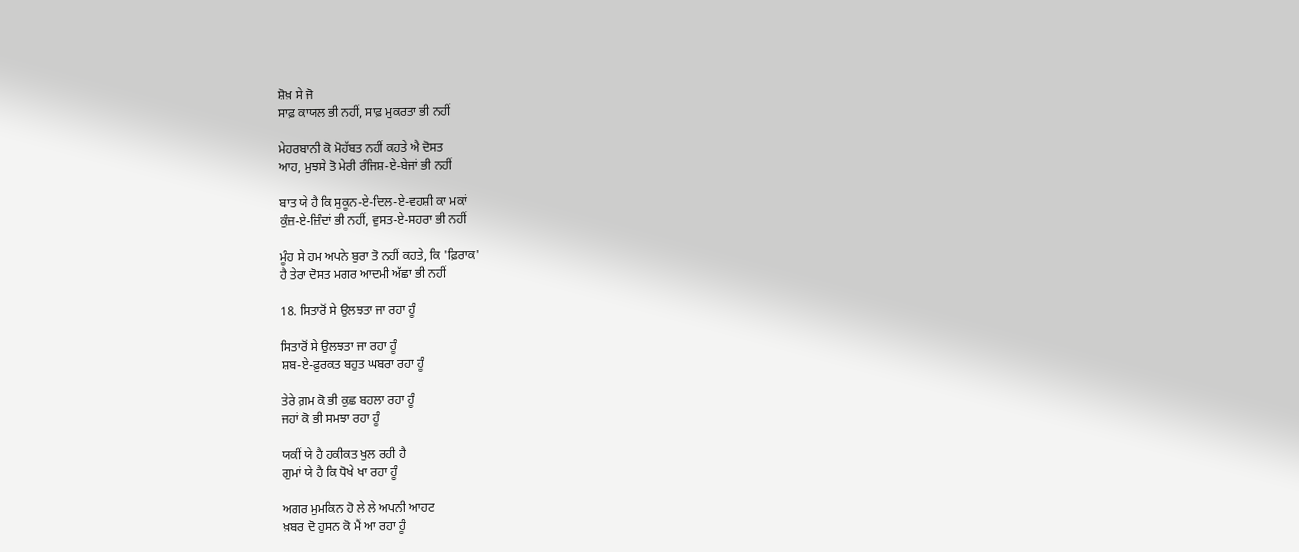ਸ਼ੋਖ਼ ਸੇ ਜੋ
ਸਾਫ਼ ਕਾਯਲ ਭੀ ਨਹੀਂ, ਸਾਫ਼ ਮੁਕਰਤਾ ਭੀ ਨਹੀਂ

ਮੇਹਰਬਾਨੀ ਕੋ ਮੋਹੱਬਤ ਨਹੀਂ ਕਹਤੇ ਐ ਦੋਸਤ
ਆਹ, ਮੁਝਸੇ ਤੋ ਮੇਰੀ ਰੰਜਿਸ਼-ਏ-ਬੇਜਾਂ ਭੀ ਨਹੀਂ

ਬਾਤ ਯੇ ਹੈ ਕਿ ਸੁਕੂਨ-ਏ-ਦਿਲ-ਏ-ਵਹਸ਼ੀ ਕਾ ਮਕਾਂ
ਕੁੰਜ਼-ਏ-ਜ਼ਿੰਦਾਂ ਭੀ ਨਹੀਂ, ਵੁਸਤ-ਏ-ਸਹਰਾ ਭੀ ਨਹੀਂ

ਮੂੰਹ ਸੇ ਹਮ ਅਪਨੇ ਬੁਰਾ ਤੋ ਨਹੀਂ ਕਹਤੇ, ਕਿ 'ਫ਼ਿਰਾਕ'
ਹੈ ਤੇਰਾ ਦੋਸਤ ਮਗਰ ਆਦਮੀ ਅੱਛਾ ਭੀ ਨਹੀਂ

18. ਸਿਤਾਰੋਂ ਸੇ ਉਲਝਤਾ ਜਾ ਰਹਾ ਹੂੰ

ਸਿਤਾਰੋਂ ਸੇ ਉਲਝਤਾ ਜਾ ਰਹਾ ਹੂੰ
ਸ਼ਬ-ਏ-ਫ਼ੁਰਕਤ ਬਹੁਤ ਘਬਰਾ ਰਹਾ ਹੂੰ

ਤੇਰੇ ਗ਼ਮ ਕੋ ਭੀ ਕੁਛ ਬਹਲਾ ਰਹਾ ਹੂੰ
ਜਹਾਂ ਕੋ ਭੀ ਸਮਝਾ ਰਹਾ ਹੂੰ

ਯਕੀਂ ਯੇ ਹੈ ਹਕੀਕਤ ਖੁਲ ਰਹੀ ਹੈ
ਗੁਮਾਂ ਯੇ ਹੈ ਕਿ ਧੋਖੇ ਖਾ ਰਹਾ ਹੂੰ

ਅਗਰ ਮੁਮਕਿਨ ਹੋ ਲੇ ਲੇ ਅਪਨੀ ਆਹਟ
ਖ਼ਬਰ ਦੋ ਹੁਸਨ ਕੋ ਮੈਂ ਆ ਰਹਾ ਹੂੰ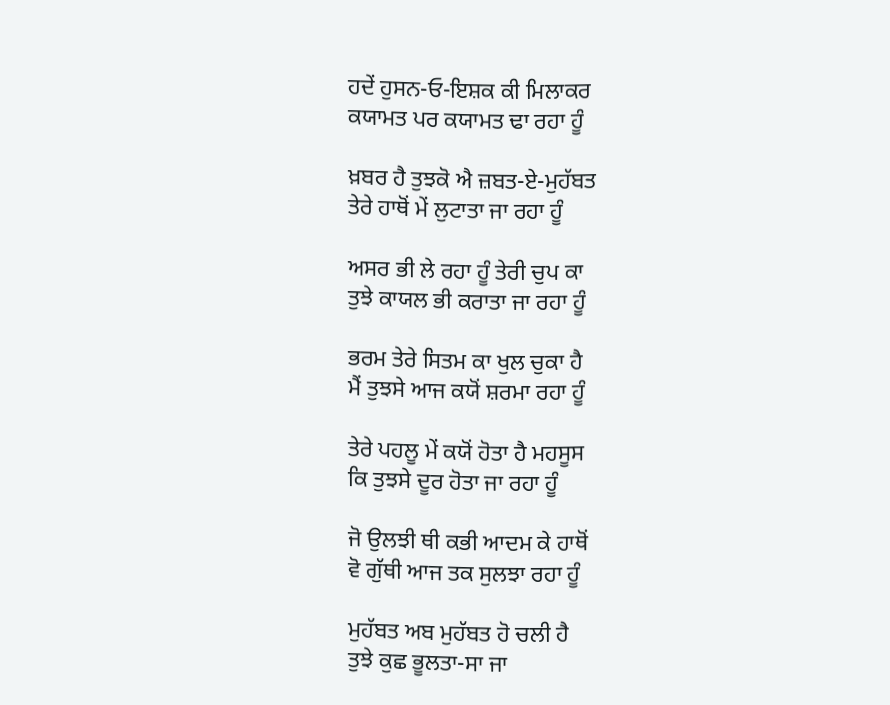ਹਦੇਂ ਹੁਸਨ-ਓ-ਇਸ਼ਕ ਕੀ ਮਿਲਾਕਰ
ਕਯਾਮਤ ਪਰ ਕਯਾਮਤ ਢਾ ਰਹਾ ਹੂੰ

ਖ਼ਬਰ ਹੈ ਤੁਝਕੋ ਐ ਜ਼ਬਤ-ਏ-ਮੁਹੱਬਤ
ਤੇਰੇ ਹਾਥੋਂ ਮੇਂ ਲੁਟਾਤਾ ਜਾ ਰਹਾ ਹੂੰ

ਅਸਰ ਭੀ ਲੇ ਰਹਾ ਹੂੰ ਤੇਰੀ ਚੁਪ ਕਾ
ਤੁਝੇ ਕਾਯਲ ਭੀ ਕਰਾਤਾ ਜਾ ਰਹਾ ਹੂੰ

ਭਰਮ ਤੇਰੇ ਸਿਤਮ ਕਾ ਖੁਲ ਚੁਕਾ ਹੈ
ਮੈਂ ਤੁਝਸੇ ਆਜ ਕਯੋਂ ਸ਼ਰਮਾ ਰਹਾ ਹੂੰ

ਤੇਰੇ ਪਹਲੂ ਮੇਂ ਕਯੋਂ ਹੋਤਾ ਹੈ ਮਹਸੂਸ
ਕਿ ਤੁਝਸੇ ਦੂਰ ਹੋਤਾ ਜਾ ਰਹਾ ਹੂੰ

ਜੋ ਉਲਝੀ ਥੀ ਕਭੀ ਆਦਮ ਕੇ ਹਾਥੋਂ
ਵੋ ਗੁੱਥੀ ਆਜ ਤਕ ਸੁਲਝਾ ਰਹਾ ਹੂੰ

ਮੁਹੱਬਤ ਅਬ ਮੁਹੱਬਤ ਹੋ ਚਲੀ ਹੈ
ਤੁਝੇ ਕੁਛ ਭੂਲਤਾ-ਸਾ ਜਾ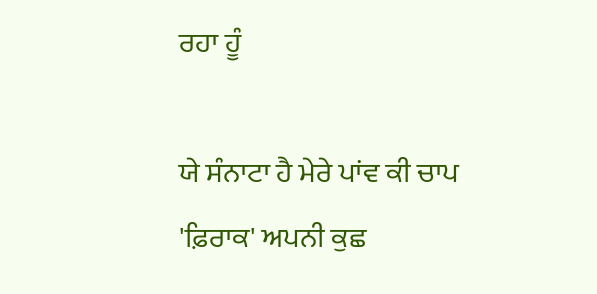ਰਹਾ ਹੂੰ

ਯੇ ਸੰਨਾਟਾ ਹੈ ਮੇਰੇ ਪਾਂਵ ਕੀ ਚਾਪ
'ਫ਼ਿਰਾਕ' ਅਪਨੀ ਕੁਛ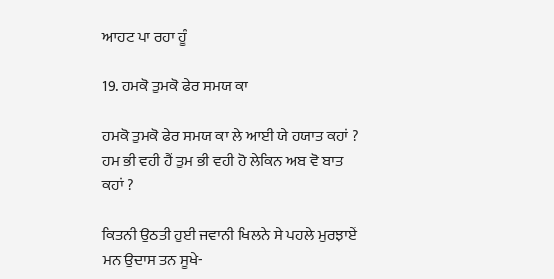ਆਹਟ ਪਾ ਰਹਾ ਹੂੰ

19. ਹਮਕੋ ਤੁਮਕੋ ਫੇਰ ਸਮਯ ਕਾ

ਹਮਕੋ ਤੁਮਕੋ ਫੇਰ ਸਮਯ ਕਾ ਲੇ ਆਈ ਯੇ ਹਯਾਤ ਕਹਾਂ ?
ਹਮ ਭੀ ਵਹੀ ਹੈਂ ਤੁਮ ਭੀ ਵਹੀ ਹੋ ਲੇਕਿਨ ਅਬ ਵੋ ਬਾਤ ਕਹਾਂ ?

ਕਿਤਨੀ ਉਠਤੀ ਹੁਈ ਜਵਾਨੀ ਖਿਲਨੇ ਸੇ ਪਹਲੇ ਮੁਰਝਾਏਂ
ਮਨ ਉਦਾਸ ਤਨ ਸੂਖੇ-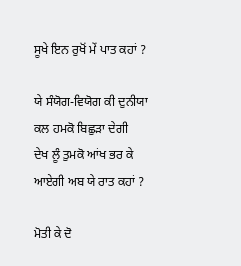ਸੂਖੇ ਇਨ ਰੁਖੋਂ ਮੇਂ ਪਾਤ ਕਹਾਂ ?

ਯੇ ਸੰਯੋਗ-ਵਿਯੋਗ ਕੀ ਦੁਨੀਯਾ ਕਲ ਹਮਕੋ ਬਿਛੁੜਾ ਦੇਗੀ
ਦੇਖ ਲੂੰ ਤੁਮਕੋ ਆਂਖ ਭਰ ਕੇ ਆਏਗੀ ਅਬ ਯੇ ਰਾਤ ਕਹਾਂ ?

ਮੋਤੀ ਕੇ ਦੋ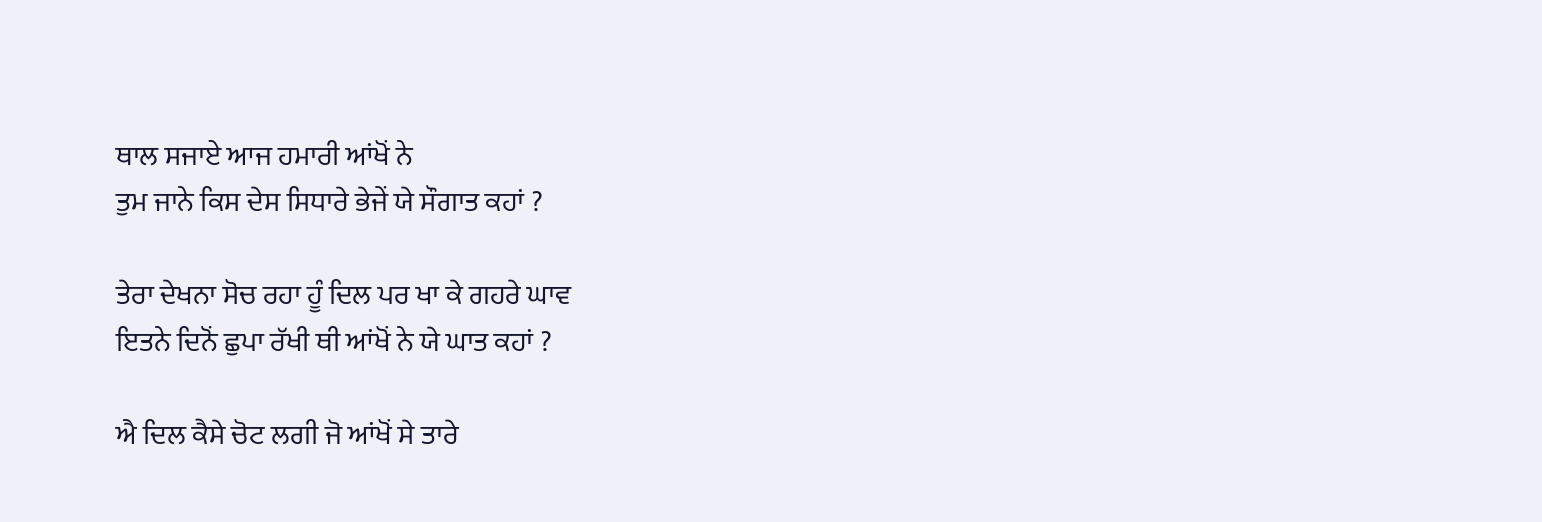ਥਾਲ ਸਜਾਏ ਆਜ ਹਮਾਰੀ ਆਂਖੋਂ ਨੇ
ਤੁਮ ਜਾਨੇ ਕਿਸ ਦੇਸ ਸਿਧਾਰੇ ਭੇਜੇਂ ਯੇ ਸੌਗਾਤ ਕਹਾਂ ?

ਤੇਰਾ ਦੇਖਨਾ ਸੋਚ ਰਹਾ ਹੂੰ ਦਿਲ ਪਰ ਖਾ ਕੇ ਗਹਰੇ ਘਾਵ
ਇਤਨੇ ਦਿਨੋਂ ਛੁਪਾ ਰੱਖੀ ਥੀ ਆਂਖੋਂ ਨੇ ਯੇ ਘਾਤ ਕਹਾਂ ?

ਐ ਦਿਲ ਕੈਸੇ ਚੋਟ ਲਗੀ ਜੋ ਆਂਖੋਂ ਸੇ ਤਾਰੇ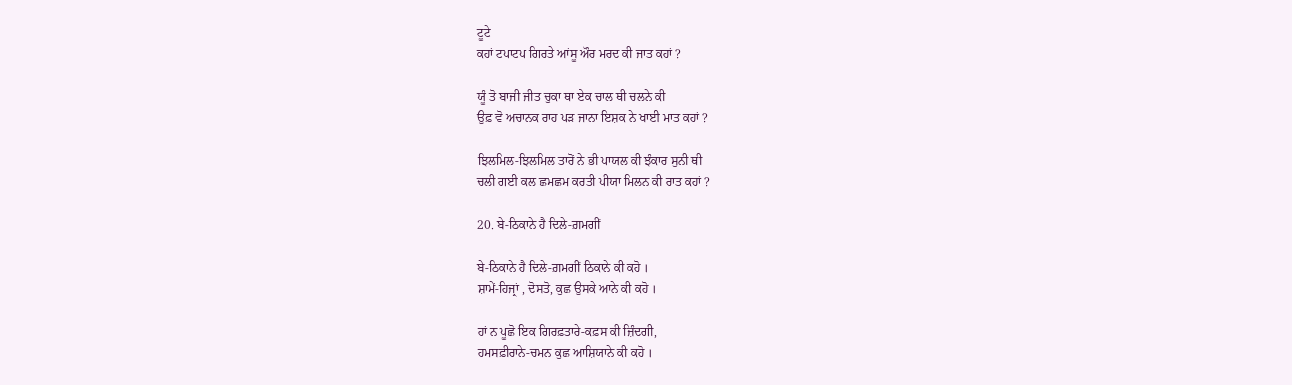ਟੂਟੇ
ਕਹਾਂ ਟਪਾਟਪ ਗਿਰਤੇ ਆਂਸੂ ਔਰ ਮਰਦ ਕੀ ਜਾਤ ਕਹਾਂ ?

ਯੂੰ ਤੋ ਬਾਜੀ ਜੀਤ ਚੁਕਾ ਥਾ ਏਕ ਚਾਲ ਥੀ ਚਲਨੇ ਕੀ
ਉਫ਼ ਵੋ ਅਚਾਨਕ ਰਾਹ ਪੜ ਜਾਨਾ ਇਸ਼ਕ ਨੇ ਖਾਈ ਮਾਤ ਕਹਾਂ ?

ਝਿਲਮਿਲ-ਝਿਲਮਿਲ ਤਾਰੋਂ ਨੇ ਭੀ ਪਾਯਲ ਕੀ ਝੰਕਾਰ ਸੁਨੀ ਥੀ
ਚਲੀ ਗਈ ਕਲ ਛਮਛਮ ਕਰਤੀ ਪੀਯਾ ਮਿਲਨ ਕੀ ਰਾਤ ਕਹਾਂ ?

20. ਬੇ-ਠਿਕਾਨੇ ਹੈ ਦਿਲੇ-ਗ਼ਮਗੀਂ

ਬੇ-ਠਿਕਾਨੇ ਹੈ ਦਿਲੇ-ਗ਼ਮਗੀਂ ਠਿਕਾਨੇ ਕੀ ਕਹੋ ।
ਸ਼ਾਮੇਂ-ਹਿਜ੍ਰਾਂ , ਦੋਸਤੋ, ਕੁਛ ਉਸਕੇ ਆਨੇ ਕੀ ਕਹੋ ।

ਹਾਂ ਨ ਪੂਛੋ ਇਕ ਗਿਰਫ਼ਤਾਰੇ-ਕਫ਼ਸ ਕੀ ਜ਼ਿੰਦਗੀ,
ਹਮਸਫ਼ੀਰਾਨੇ-ਚਮਨ ਕੁਛ ਆਸ਼ਿਯਾਨੇ ਕੀ ਕਹੋ ।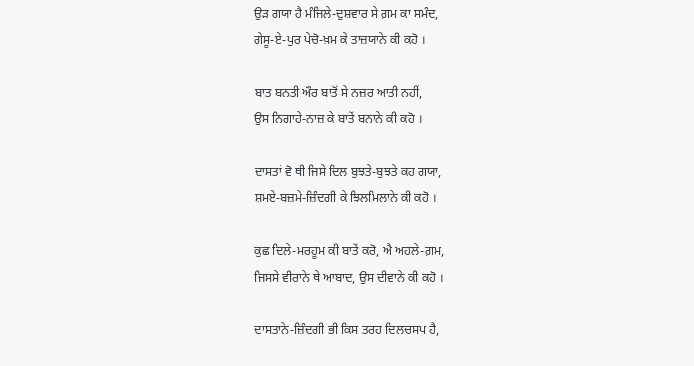ਉੜ ਗਯਾ ਹੈ ਮੰਜਿਲੇ-ਦੁਸ਼ਵਾਰ ਸੇ ਗ਼ਮ ਕਾ ਸਮੰਦ,
ਗੇਸੂ-ਏ-ਪੁਰ ਪੇਚੋ-ਖ਼ਮ ਕੇ ਤਾਜ਼ਯਾਨੇ ਕੀ ਕਹੋ ।

ਬਾਤ ਬਨਤੀ ਔਰ ਬਾਤੋਂ ਸੇ ਨਜ਼ਰ ਆਤੀ ਨਹੀਂ,
ਉਸ ਨਿਗਾਹੇ-ਨਾਜ਼ ਕੇ ਬਾਤੇਂ ਬਨਾਨੇ ਕੀ ਕਹੋ ।

ਦਾਸਤਾਂ ਵੋ ਥੀ ਜਿਸੇ ਦਿਲ ਬੁਝਤੇ-ਬੁਝਤੇ ਕਹ ਗਯਾ,
ਸ਼ਮਏ-ਬਜ਼ਮੇ-ਜ਼ਿੰਦਗੀ ਕੇ ਝਿਲਮਿਲਾਨੇ ਕੀ ਕਹੋ ।

ਕੁਛ ਦਿਲੇ-ਮਰਹੂਮ ਕੀ ਬਾਤੇਂ ਕਰੋ, ਐ ਅਹਲੇ-ਗ਼ਮ,
ਜਿਸਸੇ ਵੀਰਾਨੇ ਥੇ ਆਬਾਦ, ਉਸ ਦੀਵਾਨੇ ਕੀ ਕਹੋ ।

ਦਾਸਤਾਨੇ-ਜ਼ਿੰਦਗੀ ਭੀ ਕਿਸ ਤਰਹ ਦਿਲਚਸਪ ਹੈ,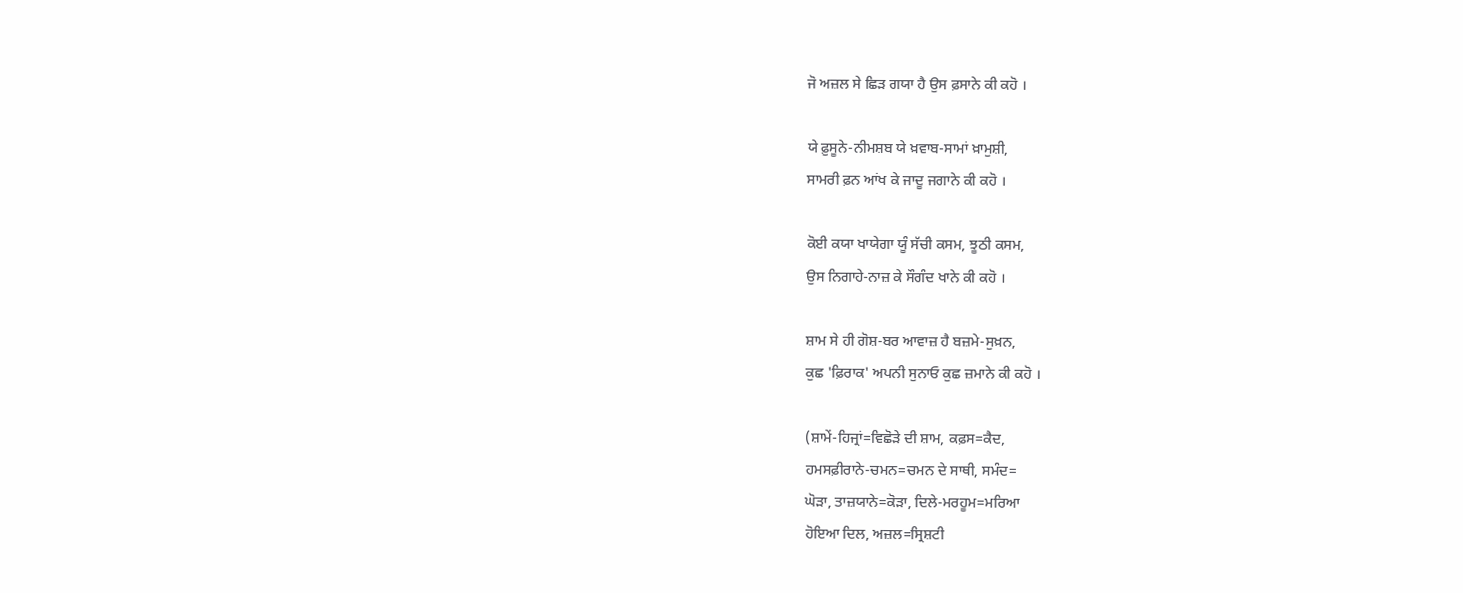ਜੋ ਅਜ਼ਲ ਸੇ ਛਿੜ ਗਯਾ ਹੈ ਉਸ ਫ਼ਸਾਨੇ ਕੀ ਕਹੋ ।

ਯੇ ਫ਼ੁਸੂਨੇ-ਨੀਮਸ਼ਬ ਯੇ ਖ਼ਵਾਬ-ਸਾਮਾਂ ਖ਼ਾਮੁਸ਼ੀ,
ਸਾਮਰੀ ਫ਼ਨ ਆਂਖ ਕੇ ਜਾਦੂ ਜਗਾਨੇ ਕੀ ਕਹੋ ।

ਕੋਈ ਕਯਾ ਖਾਯੇਗਾ ਯੂੰ ਸੱਚੀ ਕਸਮ, ਝੂਠੀ ਕਸਮ,
ਉਸ ਨਿਗਾਹੇ-ਨਾਜ਼ ਕੇ ਸੌਗੰਦ ਖਾਨੇ ਕੀ ਕਹੋ ।

ਸ਼ਾਮ ਸੇ ਹੀ ਗੋਸ਼-ਬਰ ਆਵਾਜ਼ ਹੈ ਬਜ਼ਮੇ-ਸੁਖ਼ਨ,
ਕੁਛ 'ਫ਼ਿਰਾਕ' ਅਪਨੀ ਸੁਨਾਓ ਕੁਛ ਜ਼ਮਾਨੇ ਕੀ ਕਹੋ ।

(ਸ਼ਾਮੇਂ-ਹਿਜ੍ਰਾਂ=ਵਿਛੋੜੇ ਦੀ ਸ਼ਾਮ, ਕਫ਼ਸ=ਕੈਦ,
ਹਮਸਫ਼ੀਰਾਨੇ-ਚਮਨ=ਚਮਨ ਦੇ ਸਾਥੀ, ਸਮੰਦ=
ਘੋੜਾ, ਤਾਜ਼ਯਾਨੇ=ਕੋੜਾ, ਦਿਲੇ-ਮਰਹੂਮ=ਮਰਿਆ
ਹੋਇਆ ਦਿਲ, ਅਜ਼ਲ=ਸ੍ਰਿਸ਼ਟੀ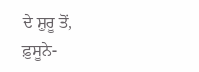ਦੇ ਸ਼ੁਰੂ ਤੋਂ,
ਫ਼ੁਸੂਨੇ-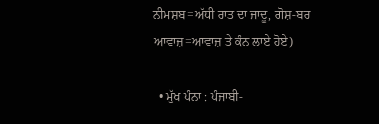ਨੀਮਸ਼ਬ=ਅੱਧੀ ਰਾਤ ਦਾ ਜਾਦੂ, ਗੋਸ਼-ਬਰ
ਆਵਾਜ਼=ਆਵਾਜ਼ ਤੇ ਕੰਨ ਲਾਏ ਹੋਏ)

  • ਮੁੱਖ ਪੰਨਾ : ਪੰਜਾਬੀ-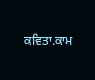ਕਵਿਤਾ.ਕਾਮ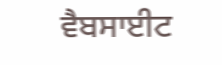ਵੈਬਸਾਈਟ